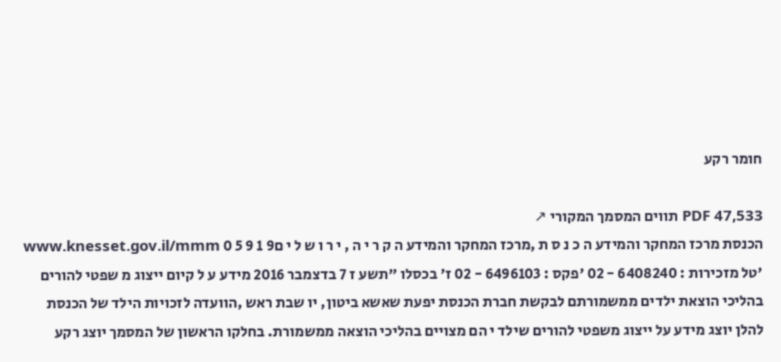חומר רקע

PDF 47,533 תווים המסמך המקורי ↗
הכנסת מרכז המחקר והמידע ה כ נ ס ת ,מרכז המחקר והמידע ה ק ר י ה , י ר ו ש ל י ם9 1 9 5 0 www.knesset.gov.il/mmm 'טל מזכירות : 6408240 - 02 'פקס : 6496103 - 02 ז' בכסלו "תשע ז 7 בדצמבר 2016 מידע ע ל קיום ייצוג מ שפטי להורים בהליכי הוצאת ילדים ממשמורתם לבקשת חברת הכנסת יפעת שאשא ביטון, יו שבת ראש ,הוועדה לזכויות הילד של הכנסת להלן יוצג מידע על ייצוג משפטי להורים שילד י הם מצויים בהליכי הוצאה ממשמורת. בחלקו הראשון של המסמך יוצג רקע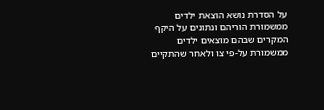על הסדרת נושא הוצאת ילדים ממשמורת הוריהם ונתונים על היקף המקרים שבהם מוצאים ילדים ממשמורת על-פי צו ולאחר שהתקיים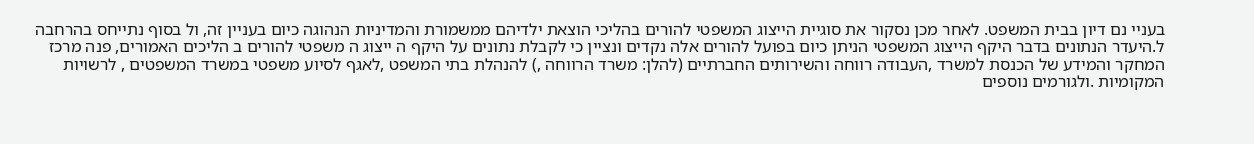בעניי נם דיון בבית המשפט. לאחר מכן נסקור את סוגיית הייצוג המשפטי להורים בהליכי הוצאת ילדיהם ממשמורת והמדיניות הנהוגה כיום בעניין זה, ול בסוף נתייחס בהרחבה ל.היעדר הנתונים בדבר היקף הייצוג המשפטי הניתן כיום בפועל להורים אלה נקדים ונציין כי לקבלת נתונים על היקף ה ייצוג ה משפטי להורים ב הליכים האמורים, פנה מרכז המחקר והמידע של הכנסת למשרד ,העבודה רווחה והשירותים החברתיים (להלן: משרד הרווחה ,) להנהלת בתי המשפט ,לאגף לסיוע משפטי במשרד המשפטים , לרשויות המקומיות .ולגורמים נוספים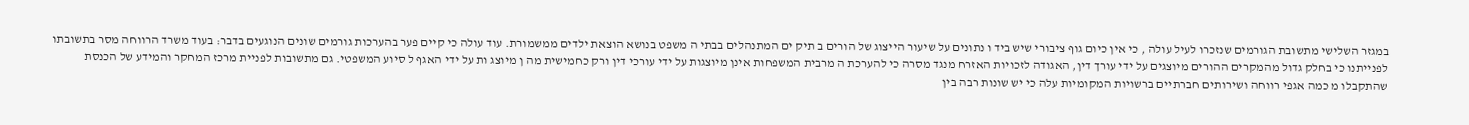במגזר השלישי מתשובת הגורמים שנזכרו לעיל עולה , כי אין כיום גוף ציבורי שיש ביד ו נתונים על שיעור הייצוג של הורים ב תיק ים המתנהלים בבתי ה משפט בנושא הוצאת ילדים ממשמורת. עוד עולה כי קיים פער בהערכות גורמים שונים הנוגעים בדבר: בעוד משרד הרווחה מסר בתשובתו לפנייתנו כי בחלק גדול מהמקרים ההורים מיוצגים על ידי עורך דין, האגודה לזכויות האזרח מנגד מסרה כי להערכת ה מרבית המשפחות אינן מיוצגות על ידי עורכי דין ורק כחמישית מה ן מיוצג ות על ידי האגף ל סיוע המשפטי. גם מתשובות לפניית מרכז המחקר והמידע של הכנסת שהתקבלו מ כמה אגפי רווחה ושירותים חברתיים ברשויות המקומיות עלה כי יש שונות רבה בין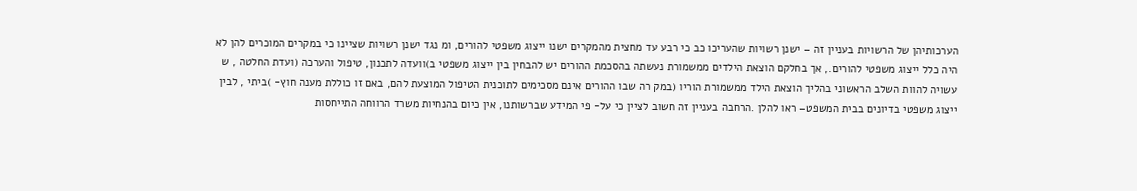הערכותיהן של הרשויות בעניין זה – ישנן רשויות שהעריכו כב כי רבע עד מחצית מהמקרים ישנו ייצוג משפטי להורים, ומ נגד ישנן רשויות שציינו כי במקרים המוכרים להן לא היה כלל ייצוג משפטי להורים., אך בחלקם הוצאת הילדים ממשמורת נעשתה בהסכמת ההורים יש להבחין בין ייצוג משפטי ב)וועדה לתכנון, טיפול והערכה (ועדת החלטה , ש עשויה להוות השלב הראשוני בהליך הוצאת הילד ממשמורת הוריו (במק רה שבו ההורים אינם מסכימים לתוכנית הטיפול המוצעת להם, באם זו כוללת מענה חוץ- )ביתי , לבין ייצוג משפטי בדיונים בבית המשפט– ראו להלן .הרחבה בעניין זה חשוב לציין כי על- פי המידע שברשותנו, אין כיום בהנחיות משרד הרווחה התייחסות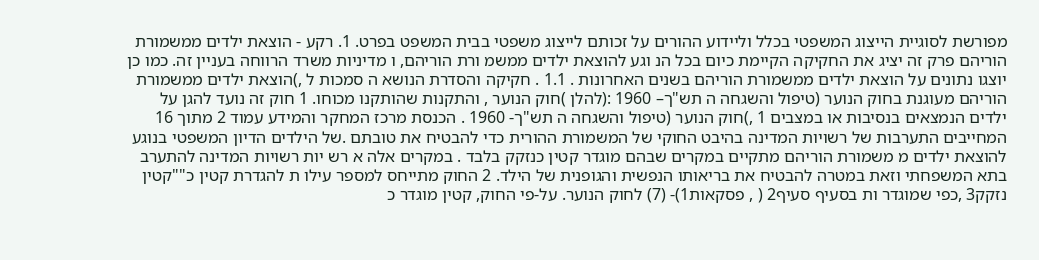מפורשת לסוגיית הייצוג המשפטי בכלל וליידוע ההורים על זכותם לייצוג משפטי בבית המשפט בפרט. 1. רקע - הוצאת ילדים ממשמורת הוריהם פרק זה יציג את החקיקה הקיימת כיום בכל הנ וגע להוצאת ילדים ממשמ ורת הוריהם, ו מדיניות משרד הרווחה בעניין זה. כמו כן יוצגו נתונים על הוצאת ילדים ממשמורת הוריהם בשנים האחרונות . 1.1 . חקיקה והסדרת הנושא ה סמכות ל ,)הוצאת ילדים ממשמורת הוריהם מעוגנת בחוק הנוער (טיפול והשגחה ה תש"ך– 1960 :(להלן )חוק הנוער , והתקנות שהותקנו מכוחו. 1 חוק זה נועד להגן על ילדים הנמצאים בנסיבות או במצבים 1 ,)חוק הנוער (טיפול והשגחה ה תש"ך- 1960 . הכנסת מרכז המחקר והמידע עמוד 2 מתוך 16 המחייבים התערבות של רשויות המדינה בהיבט החוקי של המשמורת ההורית כדי להבטיח את טובתם .של הילדים הדיון המשפטי בנוגע להוצאת ילדים מ משמורת הוריהם מתקיים במקרים שבהם מוגדר קטין כנזקק בלבד . במקרים אלה א רש יות רשויות המדינה להתערב בתא המשפחתי וזאת במטרה להבטיח את בריאותו הנפשית והגופנית של הילד. 2 החוק מתייחס למספר עילו ת להגדרת קטין כ""קטין נזקק3 ,כפי שמוגדר ות בסעיף סעיף2 ( , פסקאות1)- (7) לחוק הנוער. על-פי החוק, קטין מוגדר כ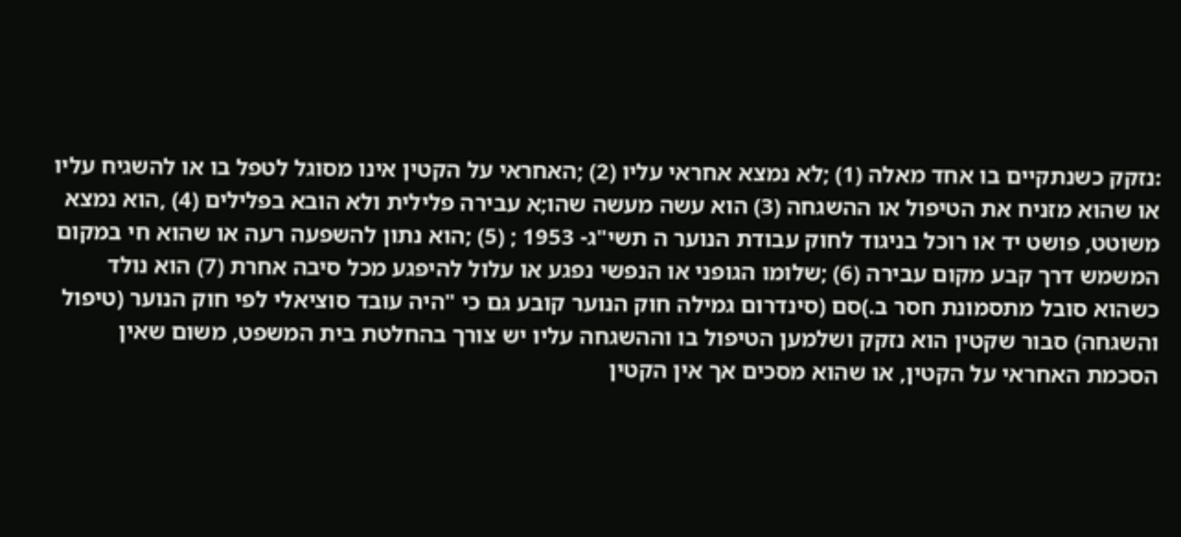:נזקק כשנתקיים בו אחד מאלה (1) ;לא נמצא אחראי עליו (2) ;האחראי על הקטין אינו מסוגל לטפל בו או להשגיח עליו או שהוא מזניח את הטיפול או ההשגחה (3) הוא עשה מעשה שהו;א עבירה פלילית ולא הובא בפלילים (4) ,הוא נמצא משוטט, פושט יד או רוכל בניגוד לחוק עבודת הנוער ה תשי"ג- 1953 ; (5) ;הוא נתון להשפעה רעה או שהוא חי במקום המשמש דרך קבע מקום עבירה (6) ;שלומו הגופני או הנפשי נפגע או עלול להיפגע מכל סיבה אחרת (7) הוא נולד כשהוא סובל מתסמונת חסר ב.)סם (סינדרום גמילה חוק הנוער קובע גם כי "היה עובד סוציאלי לפי חוק הנוער (טיפול והשגחה) סבור שקטין הוא נזקק ושלמען הטיפול בו וההשגחה עליו יש צורך בהחלטת בית המשפט, משום שאין הסכמת האחראי על הקטין, או שהוא מסכים אך אין הקטין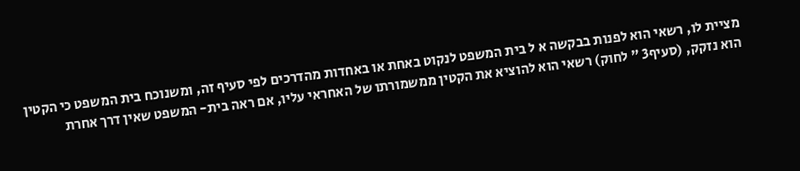מציית לו, רשאי הוא לפנות בבקשה א ל בית המשפט לנקוט באחת או באחדות מהדרכים לפי סעיף זה, ומשנוכח בית המשפט כי הקטין הוא נזקק, (סעיף3 " לחוק) רשאי הוא להוציא את הקטין ממשמורתו של האחראי עליו, אם ראה בית- המשפט שאין דרך אחרת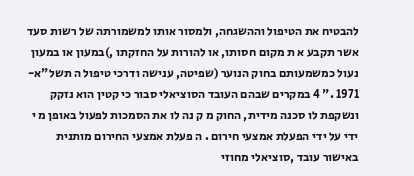להבטיח את הטיפול וההשגחה, ולמסור אותו למשמורתה של רשות סעד אשר תקבע א ת מקום חסותו, או להורות על החזקתו ,)במעון או במעון נעול כמשמעותם בחוק הנוער (שפיטה, ענישה ודרכי טיפול ה תשל"א- 1971 ." 4 במקרים שבהם העובד הסוציאלי סבור כי קטין הוא נזקק ונשקפת לו סכנה מידית, החוק מ ק נה לו את הסמכות לפעול באופן מ י ידי על ידי הפעלת אמצעי חירום . ה פעלת אמצעי החירום מותנית באישור עובד ,סוציאלי מחוזי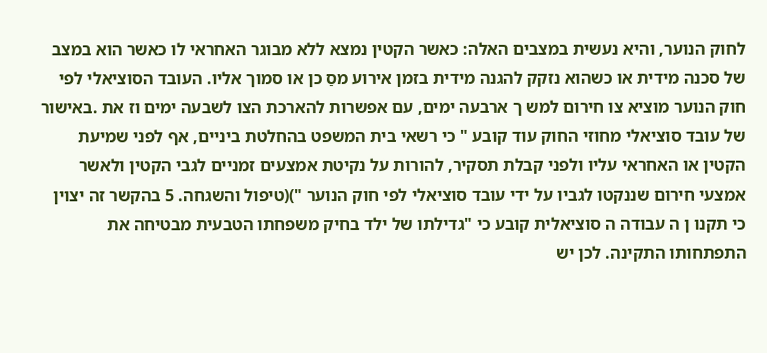לחוק הנוער, והיא נעשית במצבים האלה: כאשר הקטין נמצא ללא מבוגר האחראי לו כאשר הוא במצב של סכנה מידית או כשהוא נזקק להגנה מידית בזמן אירוע מסַ כן או סמוך אליו. העובד הסוציאלי לפי חוק הנוער מוציא צו חירום למש ך ארבעה ימים, עם אפשרות להארכת הצו לשבעה ימים וז את .באישור של עובד סוציאלי מחוזי החוק עוד קובע " כי רשאי בית המשפט בהחלטת ביניים, אף לפני שמיעת הקטין או האחראי עליו ולפני קבלת תסקיר, להורות על נקיטת אמצעים זמניים לגבי הקטין ולאשר אמצעי חירום שננקטו לגביו על ידי עובד סוציאלי לפי חוק הנוער ")(טיפול והשגחה. 5 בהקשר זה יצוין כי תקנו ן ה עבודה ה סוציאלית קובע כי "גדילתו של ילד בחיק משפחתו הטבעית מבטיחה את התפתחותו התקינה. לכן יש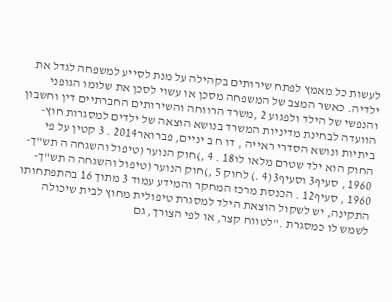לעשות כל מאמץ לפתח שירותים בקהילה על מנת לסייע למשפחה לגדל את ילדיה. כאשר המצב של המשפחה מסכן או עשוי לסכן את שלומו הגופני והנפשי של הילד ולפגוע 2 ,משרד הרווחה והשירותים החברתיים דין וחשבון הוועדה לבחינת מדיניות המשרד בנושא הוצאה של ילדים למסגרות חוץ- ביתיות ונושא הסדרי ראייה , דו ח ב יניים, פברואר2014 . 3 קטין על פי החוק הוא ילד שטרם מלאו לו18 . 4 ,)חוק הנוער (טיפול והשגחה ה תש"ך- 1960 , סעיף3 וסעיף3(4 .) לחוק 5 ,)חוק הנוער (טיפול והשגחה ה תש"ך- 1960 , סעיף12 . הכנסת מרכז המחקר והמידע עמוד 3 מתוך 16 בהתפתחותו התקינה, יש לשקול הוצאת הילד למסגרת טיפולית מחוץ לבית שיכולה לשמש לו כמסגרת ."לטווח קצר, או לפי הצורך, גם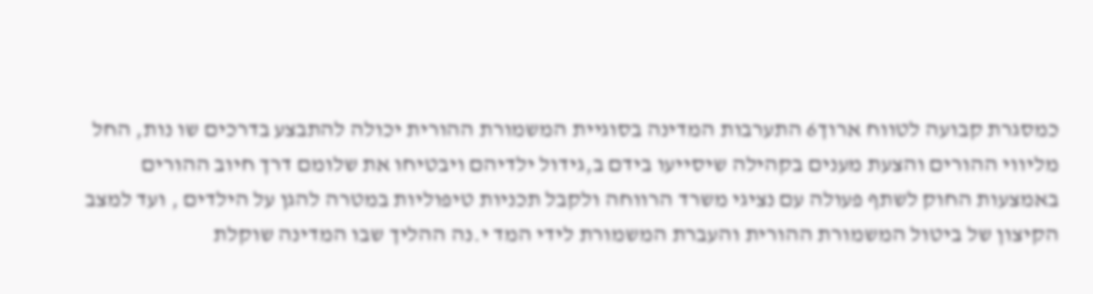כמסגרת קבועה לטווח ארוך6 התערבות המדינה בסוגיית המשמורת ההורית יכולה להתבצע בדרכים שו נות, החל מליווי ההורים והצעת מענים בקהילה שיסייעו בידם ב,גידול ילדיהם ויבטיחו את שלומם דרך חיוב ההורים באמצעות החוק לשתף פעולה עם נציגי משרד הרווחה ולקבל תכניות טיפוליות במטרה להגן על הילדים , ועד למצב הקיצון של ביטול המשמורת ההורית והעברת המשמורת לידי המד י.נה ההליך שבו המדינה שוקלת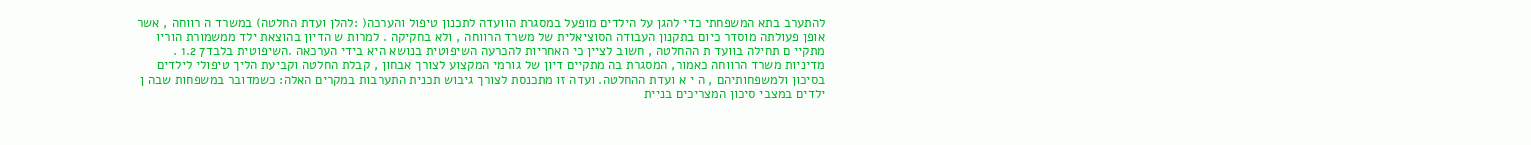להתערב בתא המשפחתי כדי להגן על הילדים מופעל במסגרת הוועדה לתכנון טיפול והערכה( :להלן ועדת החלטה) במשרד ה רווחה , אשר אופן פעולתה מוסדר כיום בתקנון העבודה הסוציאלית של משרד הרווחה , ולא בחקיקה . למרות ש הדיון בהוצאת ילד ממשמורת הוריו מתקיי ם תחילה בוועד ת ההחלטה , חשוב לציין כי האחריות להכרעה השיפוטית בנושא היא בידי הערכאה .השיפוטית בלבד7 1.2 . מדיניות משרד הרווחה כאמור, המסגרת בה מתקיים דיון של גורמי המקצוע לצורך אבחון , קבלת החלטה וקביעת הליך טיפולי לילדים בסיכון ולמשפחותיהם , ה י א ועדת ההחלטה. ועדה זו מתכנסת לצורך גיבוש תכנית התערבות במקרים האלה: כשמדובר במשפחות שבה ן ילדים במצבי סיכון המצריכים בניית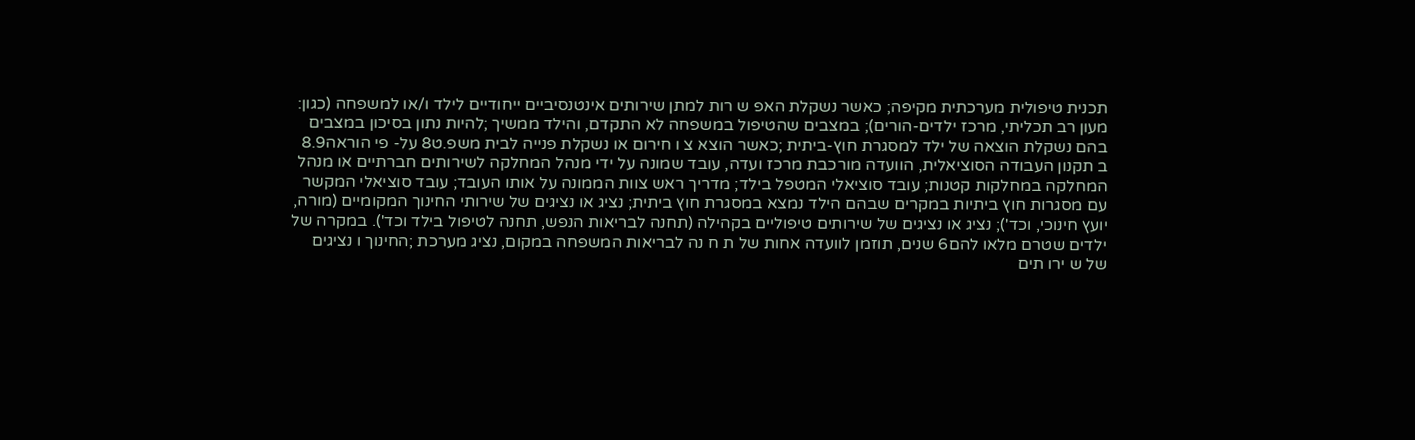תכנית טיפולית מערכתית מקיפה; כאשר נשקלת האפ ש רות למתן שירותים אינטנסיביים ייחודיים לילד ו/או למשפחה (כגון: מעון רב תכליתי, מרכז ילדים-הורים); במצבים שהטיפול במשפחה לא התקדם, והילד ממשיך ;להיות נתון בסיכון במצבים בהם נשקלת הוצאה של ילד למסגרת חוץ-ביתית ;כאשר הוצא צ ו חירום או נשקלת פנייה לבית משפ.ט8 על- פי הוראה8.9 ב תקנון העבודה הסוציאלית, הוועדה מורכבת מרכז ועדה, עובד שמונה על ידי מנהל המחלקה לשירותים חברתיים או מנהל המחלקה במחלקות קטנות; עובד סוציאלי המטפל בילד; מדריך ראש צוות הממונה על אותו העובד; עובד סוציאלי המקשר עם מסגרות חוץ ביתיות במקרים שבהם הילד נמצא במסגרת חוץ ביתית; נציג או נציגים של שירותי החינוך המקומיים (מורה, יועץ חינוכי, וכד'); נציג או נציגים של שירותים טיפוליים בקהילה (תחנה לבריאות הנפש, תחנה לטיפול בילד וכד'). במקרה של ילדים שטרם מלאו להם6 שנים, תוזמן לוועדה אחות של ת ח נה לבריאות המשפחה במקום, נציג מערכת ;החינוך ו נציגים של ש ירו תים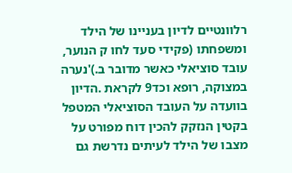רלוונטיים לדיון בעניינו של הילד ומשפחתו (פקידי סעד לחו ק הנוער, עובד סוציאלי כאשר מדובר ב.)'נערה במצוקה, רופא וכד9 לקראת .הדיון בוועדה על העובד הסוציאלי המטפל בקטין הנזקק להכין דוח מפורט על מצבו של הילד לעיתים נדרשת גם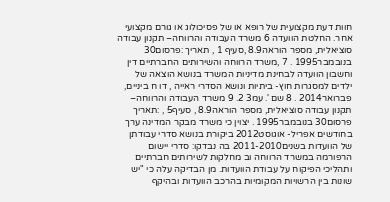חוות דעת מקצועית של רופא או של פסיכולוג או גורם מקצועי אחר. החלטת הוועדה 6 משרד העבודה והרווחה– תקנון עבודה סוציאלית, מספר הוראה8.9 ,סעיף 1 , תאריך :פרסום30 בנובמבר1995 . 7 ,משרד הרווחה והשירותים החברתיים דין וחשבון הוועדה לבחינת מדיניות המשרד בנושא הוצאה של ילדים למסגרות חוץ- ביתיות ונושא הסדרי ראייה , דו ח ביניים, פברואר2014 . 8 שם '. עמ3 2. 9 משרד העבודה והרווחה– תקנון עבודה סוציאלית, מספר הוראה8.9 , סעיף5 , :תאריך פרסום30 בנובמבר1995 . יצוין כי משרד מבקר המדינה ערך בחודשים אפריל- אוגוסט2012 ביקורת בנושא סדרי עבודתן של הוועדות בשנים2011-2010 בה נבדקו: סדרי יישום הרפורמה במשרד הרווחה וב מחלקות לשירותים חברתיים ותהליכי הפיקוח על עבודת הוועדות. מן הבדיקה עלה כי "יש שונות בין הרשויות המקומיות בהרכב הוועדות ובהיקף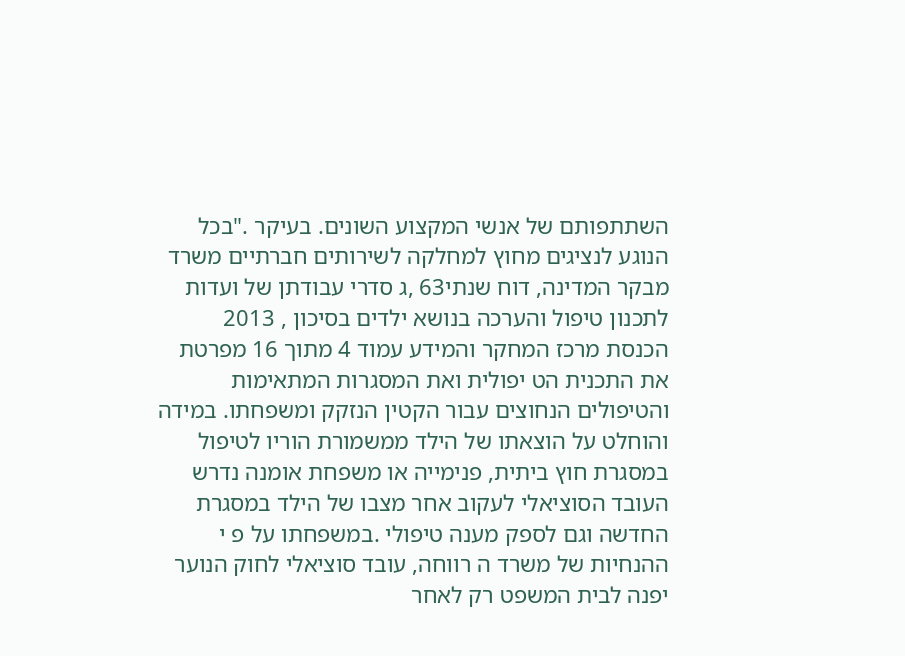השתתפותם של אנשי המקצוע השונים. בעיקר ."בכל הנוגע לנציגים מחוץ למחלקה לשירותים חברתיים משרד מבקר המדינה, דוח שנתי63 ,ג סדרי עבודתן של ועדות לתכנון טיפול והערכה בנושא ילדים בסיכון , 2013 הכנסת מרכז המחקר והמידע עמוד 4 מתוך 16 מפרטת את התכנית הט יפולית ואת המסגרות המתאימות והטיפולים הנחוצים עבור הקטין הנזקק ומשפחתו. במידה והוחלט על הוצאתו של הילד ממשמורת הוריו לטיפול במסגרת חוץ ביתית, פנימייה או משפחת אומנה נדרש העובד הסוציאלי לעקוב אחר מצבו של הילד במסגרת החדשה וגם לספק מענה טיפולי .במשפחתו על פ י ההנחיות של משרד ה רווחה, עובד סוציאלי לחוק הנוער יפנה לבית המשפט רק לאחר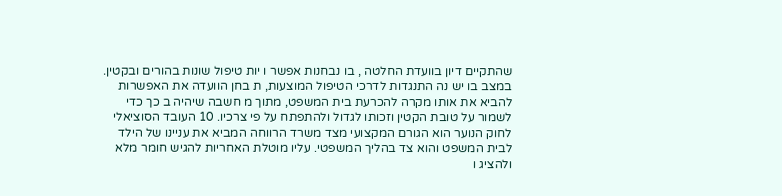שהתקיים דיון בוועדת החלטה , בו נבחנות אפשר ו יות טיפול שונות בהורים ובקטין. במצב בו יש נה התנגדות לדרכי הטיפול המוצעות, ת בחן הוועדה את האפשרות להביא את אותו מקרה להכרעת בית המשפט, מתוך מ חשבה שיהיה ב כך כדי לשמור על טובת הקטין וזכותו לגדול ולהתפתח על פי צרכיו. 10 העובד הסוציאלי לחוק הנוער הוא הגורם המקצועי מצד משרד הרווחה המביא את עניינו של הילד לבית המשפט והוא צד בהליך המשפטי. עליו מוטלת האחריות להגיש חומר מלא ולהציג ו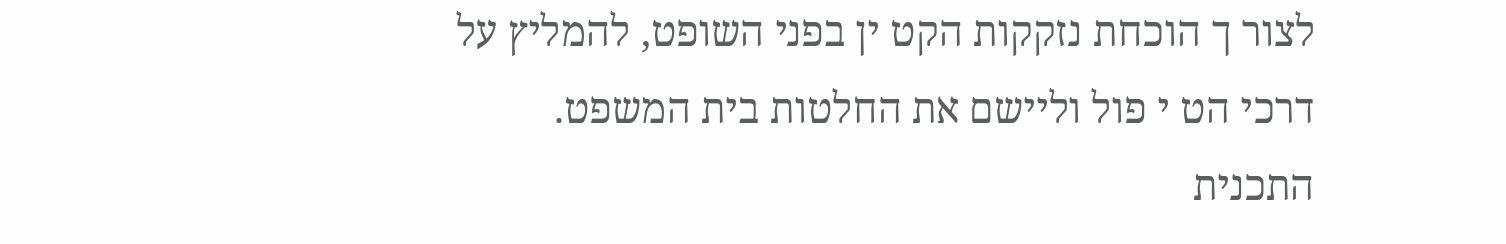לצור ך הוכחת נזקקות הקט ין בפני השופט, להמליץ על דרכי הט י פול וליישם את החלטות בית המשפט. התכנית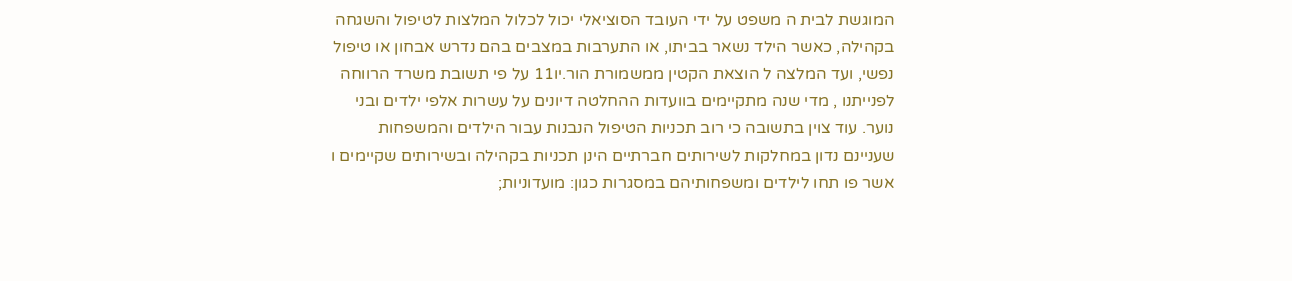המוגשת לבית ה משפט על ידי העובד הסוציאלי יכול לכלול המלצות לטיפול והשגחה בקהילה, כאשר הילד נשאר בביתו, או התערבות במצבים בהם נדרש אבחון או טיפול נפשי, ועד המלצה ל הוצאת הקטין ממשמורת הור.יו11 על פי תשובת משרד הרווחה לפנייתנו , מדי שנה מתקיימים בוועדות ההחלטה דיונים על עשרות אלפי ילדים ובני נוער. עוד צוין בתשובה כי רוב תכניות הטיפול הנבנות עבור הילדים והמשפחות שעניינם נדון במחלקות לשירותים חברתיים הינן תכניות בקהילה ובשירותים שקיימים ו אשר פו תחו לילדים ומשפחותיהם במסגרות כגון: מועדוניות;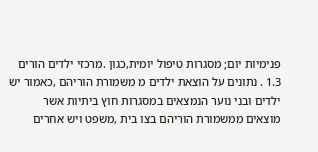פנימיות יום; מסגרות טיפול יומית,כגון .מרכזי ילדים הורים 1.3 . נתונים על הוצאת ילדים מ משמורת הוריהם ,כאמור יש ילדים ובני נוער הנמצאים במסגרות חוץ ביתיות אשר מוצאים ממשמורת הוריהם בצו בית ,משפט ויש אחרים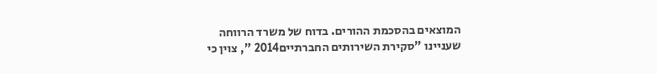המוצאים בהסכמת ההורים. בדוח של משרד הרווחה שעניינו "סקירת השירותים החברתיים2014 ", צוין כי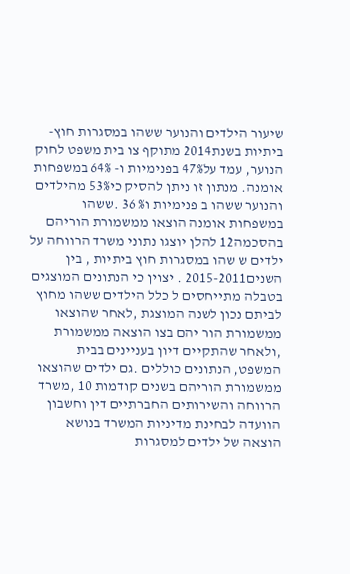שיעור הילדים והנוער ששהו במסגרות חוץ- ביתיות בשנת2014 מתוקף צו בית משפט לחוק הנוער, עמד על47% בפנימיות ו- 64% במשפחות אומנה. מנתון זו ניתן להסיק כי53% מהילדים והנוער ששהו ב פנימיות ו% 36 .ששהו במשפחות אומנה הוצאו ממשמורת הוריהם בהסכמה12 להלן יוצגו נתוני משרד הרווחה על ילדים ש שהו במסגרות חוץ ביתיות , בין השנים2015-2011 . יצוין כי הנתונים המוצגים בטבלה מתייחסים ל כלל הילדים ששהו מחוץ לביתם נכון לשנה המוצגת ,לאחר שהוצאו ממשמורת הור יהם בצו הוצאה ממשמורת ,ולאחר שהתקיים דיון בעניינים בבית המשפט, הנתונים כוללים .גם ילדים שהוצאו ממשמורת הוריהם בשנים קודמות 10 ,משרד הרווחה והשירותים החברתיים דין וחשבון הוועדה לבחינת מדיניות המשרד בנושא הוצאה של ילדים למסגרות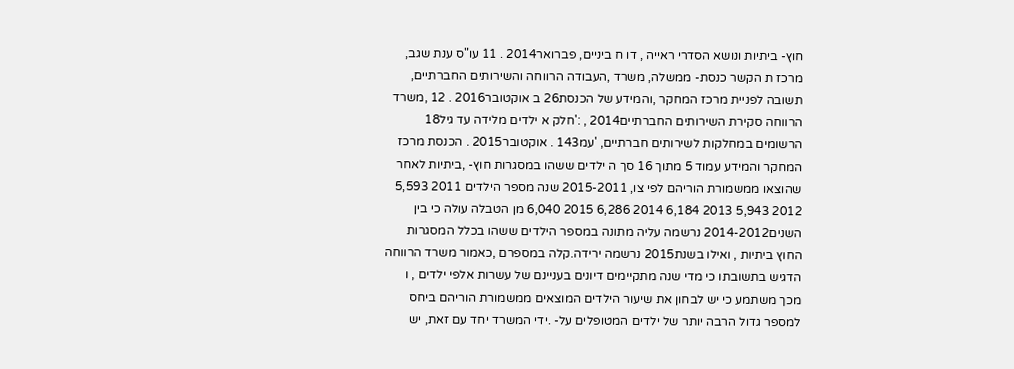חוץ- ביתיות ונושא הסדרי ראייה , דו ח ביניים, פברואר2014 . 11 עו"ס ענת שגב, מרכז ת הקשר כנסת- ממשלה, משרד ,העבודה הרווחה והשירותים החברתיים, תשובה לפניית מרכז המחקר ,והמידע של הכנסת26 ב אוקטובר2016 . 12 ,משרד הרווחה סקירת השירותים החברתיים2014 , :'חלק א ילדים מלידה עד גיל18 הרשומים במחלקות לשירותים חברתיים, 'עמ143 . אוקטובר2015 . הכנסת מרכז המחקר והמידע עמוד 5 מתוך 16 סך ה ילדים ששהו במסגרות חוץ- ,ביתיות לאחר שהוצאו ממשמורת הוריהם לפי צו, 2015-2011 שנה מספר הילדים 2011 5,593 2012 5,943 2013 6,184 2014 6,286 2015 6,040 מן הטבלה עולה כי בין השנים2014-2012 נרשמה עליה מתונה במספר הילדים ששהו בכלל המסגרות החוץ ביתיות , ואילו בשנת2015 נרשמה ירידה.קלה במספרם ,כאמור משרד הרווחה הדגיש בתשובתו כי מדי שנה מתקיימים דיונים בעניינם של עשרות אלפי ילדים , ו מכך משתמע כי יש לבחון את שיעור הילדים המוצאים ממשמורת הוריהם ביחס למספר גדול הרבה יותר של ילדים המטופלים על- .ידי המשרד יחד עם זאת, יש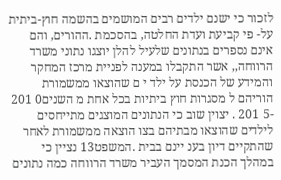לזכור כי ישנם ילדים רבים המושמים בהשמה חוץ-ביתית על- פי קביעת ועדת החלטה, בהסכמת .ההורים, והם אינם נספרים בנתונים שלעיל להלן יוצגו נתוני משרד הרווחה,, אשר התקבלו במענה לפניית מרכז המחקר והמידע של הכנסת על ילד י ם שהוצאו ממשמורת הוריהם ל מסגרות חוץ ביתיות בכל אחת מ השנים0 201 -5 201 . יצוין שוב כי הנתונים המוצגים מתייחסים לילדים שהוצאו מבתיהם בצו הוצאה ממשמורת לאחר שהתקיים דיון בענ יינם בבית .המשפט13 נציין כי במהלך הכנת המסמך העביר משרד הרווחה כמה נתונים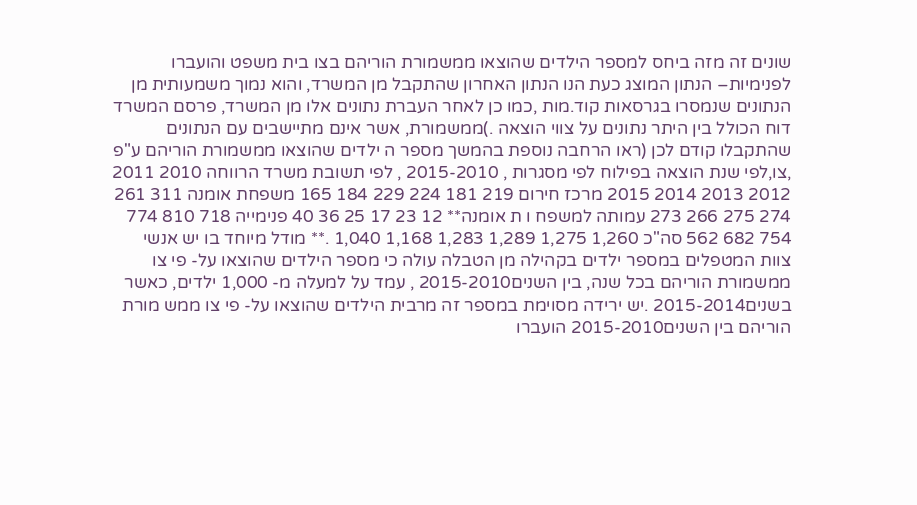שונים זה מזה ביחס למספר הילדים שהוצאו ממשמורת הוריהם בצו בית משפט והועברו לפנימיות– הנתון המוצג כעת הנו הנתון האחרון שהתקבל מן המשרד, והוא נמוך משמעותית מן הנתונים שנמסרו בגרסאות קוד.מות ,כמו כן לאחר העברת נתונים אלו מן המשרד, פרסם המשרד דוח הכולל בין היתר נתונים על צווי הוצאה .)ממשמורת, אשר אינם מתיישבים עם הנתונים שהתקבלו קודם לכן (ראו הרחבה נוספת בהמשך מספר ה ילדים שהוצאו ממשמורת הוריהם ע"פ ,צו,לפי שנת הוצאה בפילוח לפי מסגרות , 2015-2010 , לפי תשובת משרד הרווחה 2010 2011 2012 2013 2014 2015 מרכז חירום 219 181 224 229 184 165 משפחת אומנה 311 261 274 275 266 273 עמותה למשפח ו ת אומנה** 12 23 17 25 36 40 פנימייה 718 810 774 754 682 562 סה"כ 1,260 1,275 1,289 1,283 1,168 1,040 .** מודל מיוחד בו יש אנשי צוות המטפלים במספר ילדים בקהילה מן הטבלה עולה כי מספר הילדים שהוצאו על- פי צו ממשמורת הוריהם בכל שנה, בין השנים2015-2010 , עמד על למעלה מ- 1,000 ילדים, כאשר בשנים2015-2014 .יש ירידה מסוימת במספר זה מרבית הילדים שהוצאו על- פי צו ממש מורת הוריהם בין השנים2015-2010 הועברו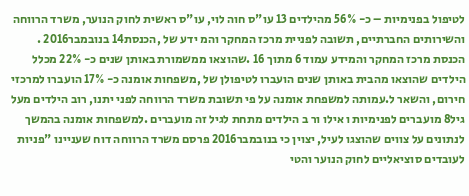לטיפול בפנימיות – כ- 56% מהילדים 13 עו"ס חוה לוי, עו"ס ראשית לחוק הנוער, משרד הרווחה והשירותים החברתיים, תשובה לפניית מרכז המחקר והמ ידע של ,הכנסת14 בנובמבר2016 . הכנסת מרכז המחקר והמידע עמוד 6 מתוך 16 .שהוצאו ממשמורת באותן שנים כ- 22% מכלל הילדים שהוצאו מהבית באותן שנים הועברו לטיפולן של ,משפחות אומנה כ- 17% הועברו למרכזי חירום, והשאר ל.עמותה למשפחת אומנה על פי תשובת משרד הרווחה לפני יתנו, רוב הילדים מעל גיל8 מועברים לפנימיות ו אילו ור ב הילדים מתחת לגיל זה מועברים .למשפחות אומנה בהמשך לנתונים על צווים שהוצגו לעיל, יצוין כי בנובמבר2016 פרסם משרד הרווחה דוח שעניינו "פניות לעובדים סוציאליים לחוק הנוער והטי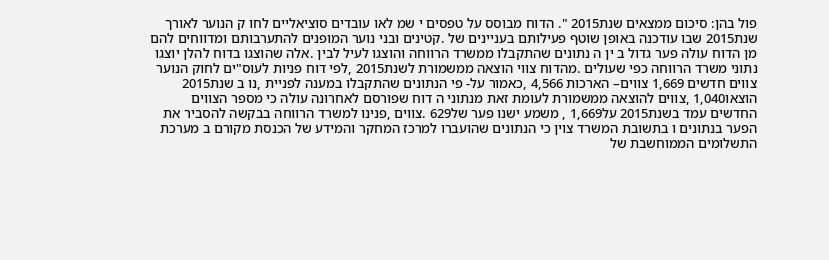פול בהן: סיכום ממצאים שנת2015 ". הדוח מבוסס על טפסים י שמ לאו עובדים סוציאליים לחו ק הנוער לאורך שנת2015 שבו עודכנה באופן שוטף פעילותם בעניינים של .קטינים ובני נוער המופנים להתערבותם ומדווחים להם מן הדוח עולה פער גדול ב ין ה נתונים שהתקבלו ממשרד הרווחה והוצגו לעיל לבין .אלה שהוצגו בדוח להלן יוצגו נתוני משרד הרווחה כפי שעולים .מהדוח צווי הוצאה ממשמורת לשנת2015 ,לפי דוח פניות לעוס"ים לחוק הנוער צווים חדשים 1,669 צווים– הארכות 4,566 ,כאמור על- פי הנתונים שהתקבלו במענה לפניית ,נו ב שנת2015 הוצאו1,040 ,צווים להוצאה ממשמורת לעומת זאת מנתוני ה דוח שפורסם לאחרונה עולה כי מספר הצווים החדשים עמד בשנת2015 על1,669 , משמע ישנו פער של629 .צווים ,פנינו למשרד הרווחה בבקשה להסביר את הפער בנתונים ו בתשובת המשרד צוין כי הנתונים שהועברו למרכז המחקר והמידע של הכנסת מקורם ב מערכת התשלומים הממוחשבת של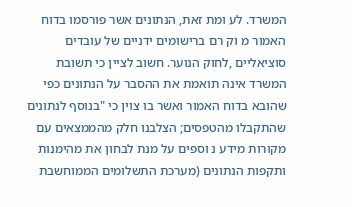המשרד. לע ומת זאת, הנתונים אשר פורסמו בדוח האמור מ וק רם ברישומים ידניים של עובדים סוציאליים ,לחוק הנוער. חשוב לציין כי תשובת המשרד אינה תואמת את ההסבר על הנתונים כפי שהובא בדוח האמור ואשר בו צוין כי "בנוסף לנתונים שהתקבלו מהטפסים; הצלבנו חלק מהממצאים עם מקורות מידע נ וספים על מנת לבחון את מהימנות ותקפות הנתונים (מערכת התשלומים הממוחשבת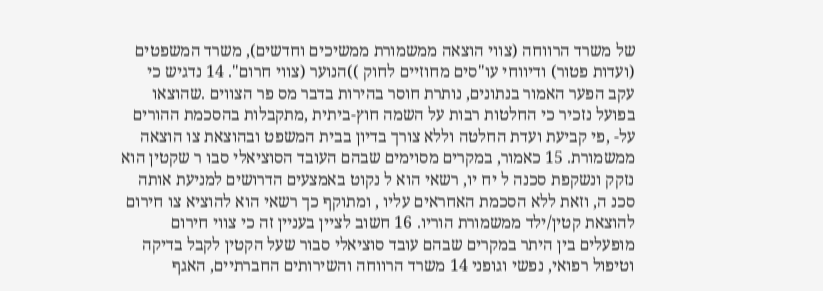של משרד הרווחה (צווי הוצאה ממשמורת ממשיכים וחדשים), משרד המשפטים (ועדות פטור) ודיווחי עו"סים מחוזיים לחוק ))הנוער (צווי חרום". 14 נדגיש כי עקב הפער האמור בנתונים, נותרת חוסר בהירות בדבר מס פר הצווים .שהוצאו בפועל נזכיר כי החלטות רבות על השמה חוץ-ביתית ,מתקבלות בהסכמת ההורים על- ,פי קביעת ועדת החלטה וללא צורך בדיון בבית המשפט ובהוצאת צו הוצאה ממשמורת. 15 כאמור, במקרים מסוימים שבהם העובד הסוציאלי סבו ר שקטין הוא נזקק ונשקפת סכנה ל יח יו, רשאי הוא ל נקוט באמצעים הדרושים למניעת אותה סכנ ה, וזאת ללא הסכמת האחראים עליו , ומתוקף כך רשאי הוא להוציא צו חירום להוצאת קטין/ילד ממשמורת הוריו. 16 חשוב לציין בעניין זה כי צווי חירום מופעלים בין היתר במקרים שבהם עובד סוציאלי סבור שעל הקטין לקבל בדיקה וטיפול רפואי, נפשי וגופני 14 משרד הרווחה והשירותים החברתיים, האגף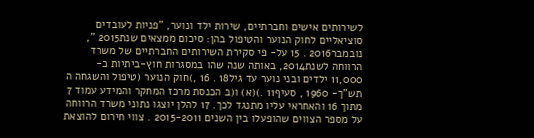לשירותים אישים וחברתיים, שירות ילד ונוער, "פניות לעובדים סוציאליים לחוק הנוער והטיפול בהן: סיכום ממצאים שנת2015 ", נובמבר2016 . 15 על- פי סקירת השירותים החברתיים של משרד הרווחה לשנת2014, באותה שנה שהו במסגרות חוץ-ביתיות כ- 11,000 ילדים ובני נוער עד גיל18 . 16 ,)חוק הנוער (טיפול והשגחה ה תש"ך- 1960 , סעיף11 .)(א) ו(ב הכנסת מרכז המחקר והמידע עמוד 7 מתוך 16 והאחראי עליו מתנגד לכך. 17 להלן יוצגו נתוני משרד הרווחה על מספר הצווים שהופעלו בין השנים 2015-2011 . צווי חירום להוצאת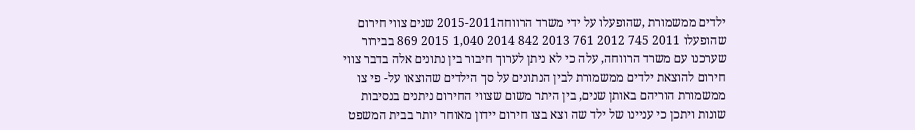ילדים ממשמורת ,שהופעלו על ידי משרד הרווחה2015-2011 שנים צווי חירום שהופעלו 2011 745 2012 761 2013 842 2014 1,040 2015 869 בבירור שערכנו עם משרד הרווחה, עלה כי לא ניתן לערוך חיבור בין נתונים אלה בדבר צווי חירום להוצאת ילדים ממשמורת לבין הנתונים על סך הילדים שהוצאו על- פי צו ממשמורת הוריהם באותן שנים, בין היתר משום שצווי החירום ניתנים בנסיבות שונות ויתכן כי עניינו של ילד שה וצא בצו חירום יידון מאוחר יותר בבית המשפט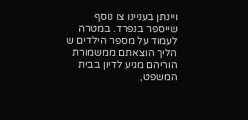ויינתן בעניינו צו נוסף שייספר בנפרד. במטרה לעמוד על מספר הילדים ש הליך הוצאתם ממשמורת הוריהם מגיע לדיון בבית המשפט,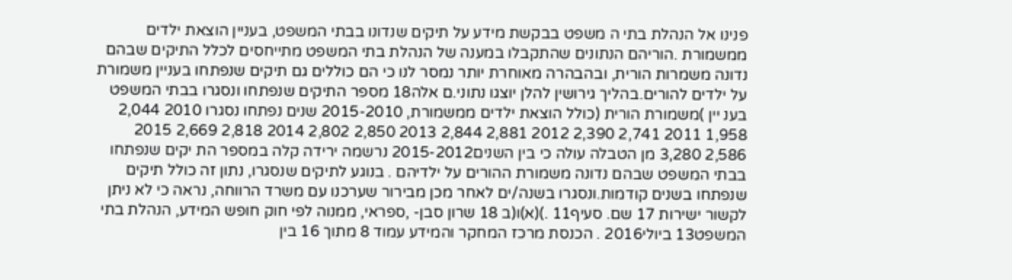פנינו אל הנהלת בתי ה משפט בבקשת מידע על תיקים שנדונו בבתי המשפט, בעניין הוצאת ילדים ממשמורת .הוריהם הנתונים שהתקבלו במענה של הנהלת בתי המשפט מתייחסים לכלל התיקים שבהם נדונה משמרות הורית, ובהבהרה מאוחרת יותר נמסר לנו כי הם כוללים גם תיקים שנפתחו בעניין משמורת על ילדים להורים.בהליך גירושין להלן יוצגו נתוני.ם אלה18 מספר התיקים שנפתחו ונסגרו בבתי המשפט בענ יין )משמורת הורית (כולל הוצאת ילדים ממשמורת, 2015-2010 שנים נפתחו נסגרו 2010 2,044 1,958 2011 2,741 2,390 2012 2,881 2,844 2013 2,850 2,802 2014 2,818 2,669 2015 2,586 3,280 מן הטבלה עולה כי בין השנים2015-2012 נרשמה ירידה קלה במספר הת יקים שנפתחו בבתי המשפט שבהם נדונה משמורת ההורים על ילדיהם . בנוגע לתיקים שנסגרו, נתון זה כולל תיקים שנפתחו בשנים קודמות.ונסגרו בשנה/ים לאחר מכן מבירור שערכנו עם משרד הרווחה, נראה כי לא ניתן לקשור ישירות 17 שם. סעיף11 .)(א)ו(ב 18 שרון סבן- ,ספראי, ממנוה לפי חוק חופש המידע, הנהלת בתי המשפט13 ביולי2016 . הכנסת מרכז המחקר והמידע עמוד 8 מתוך 16 בין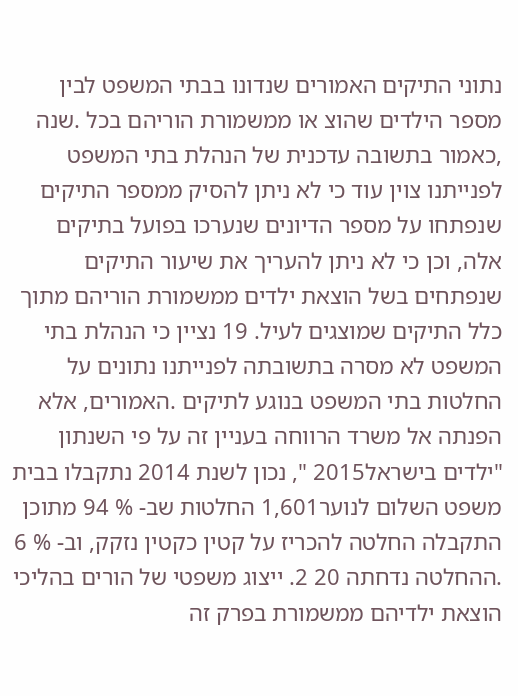נתוני התיקים האמורים שנדונו בבתי המשפט לבין מספר הילדים שהוצ או ממשמורת הוריהם בכל .שנה ,כאמור בתשובה עדכנית של הנהלת בתי המשפט לפנייתנו צוין עוד כי לא ניתן להסיק ממספר התיקים שנפתחו על מספר הדיונים שנערכו בפועל בתיקים אלה, וכן כי לא ניתן להעריך את שיעור התיקים שנפתחים בשל הוצאת ילדים ממשמורת הוריהם מתוך כלל התיקים שמוצגים לעיל. 19 נציין כי הנהלת בתי המשפט לא מסרה בתשובתה לפנייתנו נתונים על החלטות בתי המשפט בנוגע לתיקים .האמורים, אלא הפנתה אל משרד הרווחה בעניין זה על פי השנתון "ילדים בישראל2015 ", נכון לשנת 2014 נתקבלו בבית משפט השלום לנוער1,601 החלטות שב- % 94 מתוכן התקבלה החלטה להכריז על קטין כקטין נזקק, וב- % 6 .ההחלטה נדחתה 20 2. ייצוג משפטי של הורים בהליכי הוצאת ילדיהם ממשמורת בפרק זה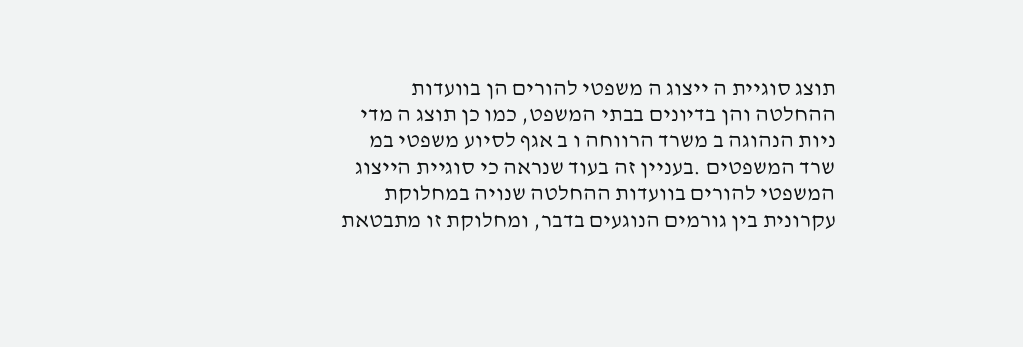תוצג סוגיית ה ייצוג ה משפטי להורים הן בוועדות ההחלטה והן בדיונים בבתי המשפט, כמו כן תוצג ה מדי ניות הנהוגה ב משרד הרווחה ו ב אגף לסיוע משפטי במ שרד המשפטים .בעניין זה בעוד שנראה כי סוגיית הייצוג המשפטי להורים בוועדות ההחלטה שנויה במחלוקת עקרונית בין גורמים הנוגעים בדבר, ומחלוקת זו מתבטאת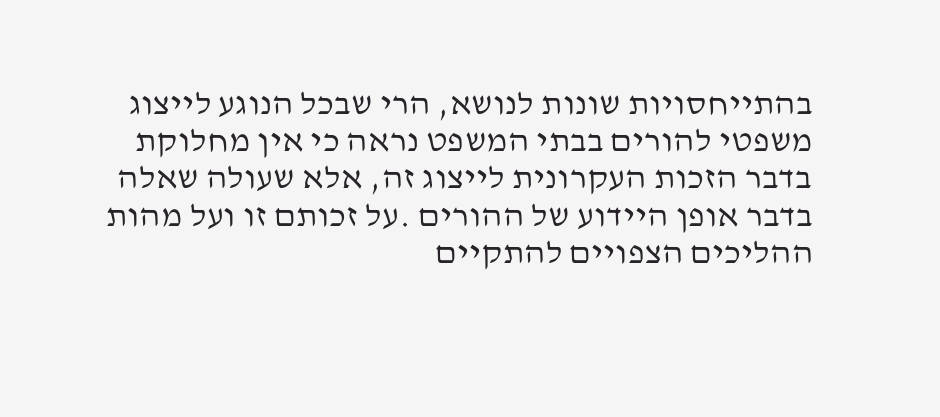בהתייחסויות שונות לנושא, הרי שבכל הנוגע לייצוג משפטי להורים בבתי המשפט נראה כי אין מחלוקת בדבר הזכות העקרונית לייצוג זה, אלא שעולה שאלה בדבר אופן היידוע של ההורים .על זכותם זו ועל מהות ההליכים הצפויים להתקיים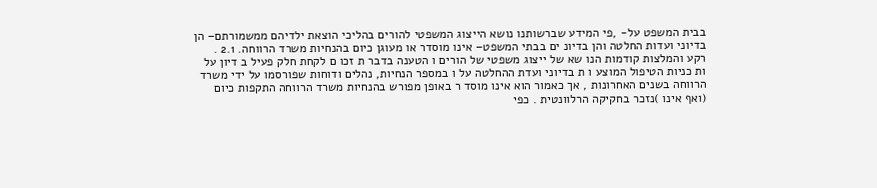בבית המשפט על- ,פי המידע שברשותנו נושא הייצוג המשפטי להורים בהליכי הוצאת ילדיהם ממשמורתם– הן בדיוני ועדות החלטה והן בדיונ ים בבתי המשפט– אינו מוסדר או מעוגן כיום בהנחיות משרד הרווחה. 2.1 . רקע והמלצות קודמות הנו שא של ייצוג משפטי של הורים ו הטענה בדבר ת זכו ם לקחת חלק פעיל ב דיון על ות כניות הטיפול המוצע ו ת בדיוני ועדת ההחלטה על ו במספר הנחיות, נהלים ודוחות שפורסמו על ידי משרד הרווחה בשנים האחרונות , אך כאמור הוא אינו מוסד ר באופן מפורש בהנחיות משרד הרווחה התקפות כיום (ואף אינו )נזכר בחקיקה הרלוונטית . כפי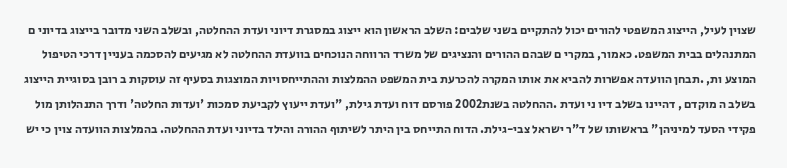שצוין לעיל, הייצוג המשפטי להורים יכול להתקיים בשני שלבים: השלב הראשון הוא ייצוג במסגרת דיוני ועדת ההחלטה, ובשלב השני מדובר בייצוג בדיוני ם המתנהלים בבית המשפט. כאמור, במקרי ם שבהם ההורים והנציגים של משרד הרווחה הנוכחים בוועדת ההחלטה לא מגיעים להסכמה בעניין דרכי הטיפול המוצע ות, .תבחן הוועדה אפשרות להביא את אותו המקרה להכרעת בית המשפט ההמלצות וההתייחסויות המוצגות בסעיף זה עוסקות ב רובן בסוגיית הייצוג בשלב ה מוקדם , דהיינו בשלב דיו ני ועדת .ההחלטה בשנת2002 פורסם דוח ועדת גילת, "ועדת ייעוץ לקביעת סמכות 'ועדות החלטה' ודרך התנהלותן מול פקידי הסעד למיניהן" בראשותו של ד"ר ישראל צבי-גילת. הדוח התייחס בין היתר לשיתוף ההורה והילד בדיוני ועדת ההחלטה. בהמלצות הוועדה צוין כי יש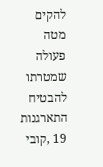להקים מטה פעולה שמטרתו להבטיח התארגנות 19 ,קובי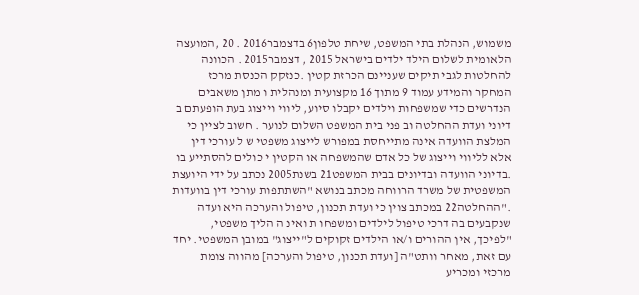משמוש, הנהלת בתי המשפט, שיחת טלפון6 בדצמבר2016 . 20 ,המועצה הלאומית לשלום הילד ילדים בישראל 2015 , דצמבר2015 . הכוונה להחלטות לגבי תיקים שעניינם הכרזת קטין .כנזקק הכנסת מרכז המחקר והמידע עמוד 9 מתוך 16 מקצועית ומנהלית ו מתן משאבים הנדרשים כדי שמשפחות וילדים יקבלו סיוע, ליווי וייצוג בעת הופעתם ב דיוני ועדת ההחלטה וב פני בית המשפט השלום לנוער . חשוב לציין כי המלצת הוועדה אינה מתייחסת במפורש לייצוג משפטי ש ל עורכי דין אלא לליווי וייצוג של כל אדם שהמשפחה או הקטין י כולים להסתייע בו .בדיוני הוועדה ובדיונים בבית המשפט21 בשנת2005 נכתב על ידי היועצת המשפטית של משרד הרווחה מכתב בנושא "השתתפות עורכי דין בוועדות ."ההחלטה22 במכתב צוין כי ועדת תכנון, טיפול והערכה היא ועדה שנקבעים בה דרכי טיפול לילדים ומשפחו ת ואינ ה הליך משפטי, "לפיכך, אין ההורים ו/או הילדים זקוקים ל"ייצוג" במובן המשפטי. יחד עם זאת, מאחר וותט"ה [ועדת תכנון, טיפול והערכה] מהווה צומת מרכזי ומכריע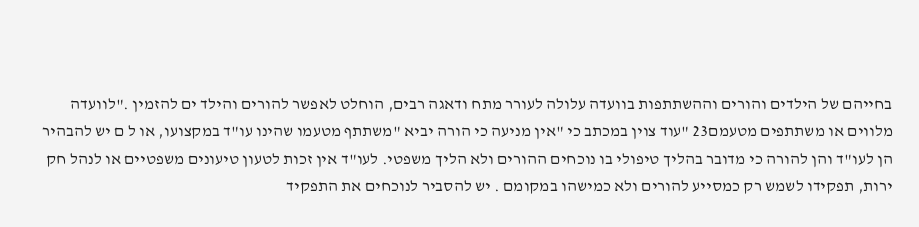בחייהם של הילדים והורים וההשתתפות בוועדה עלולה לעורר מתח ודאגה רבים, הוחלט לאפשר להורים והילד ים להזמין ."לוועדה מלווים או משתתפים מטעמם23 "עוד צוין במכתב כי "אין מניעה כי הורה יביא "משתתף מטעמו שהינו עו"ד במקצועו, או ל ם יש להבהיר הן לעו"ד והן להורה כי מדובר בהליך טיפולי בו נוכחים ההורים ולא הליך משפטי. לעו"ד אין זכות לטעון טיעונים משפטיים או לנהל חק ירות, תפקידו לשמש רק כמסייע להורים ולא כמישהו במקומם . יש להסביר לנוכחים את התפקיד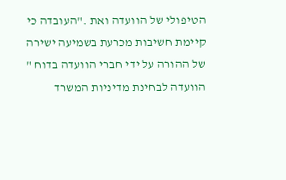הטיפולי של הוועדה ואת ."העובדה כי קיימת חשיבות מכרעת בשמיעה ישירה של ההורה על ידי חברי הוועדה בדוח " הוועדה לבחינת מדיניות המשרד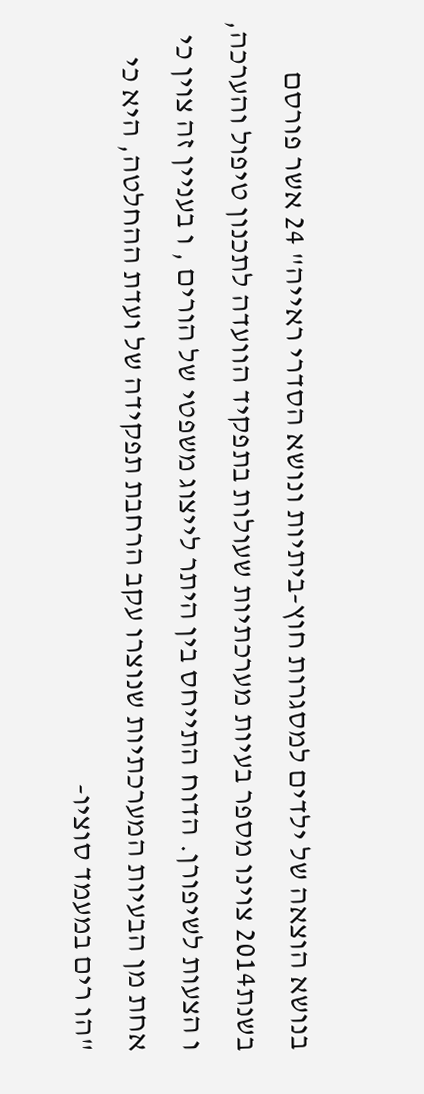בנושא הוצאה של ילדים למסגרות חוץ-ביתיות ונושא הסדרי ראייה" 24 אשר פורסם בשנת2014 צוינו מספר בעיות מערכתיות שעולות בתפקיד הוועדה לתכנון טיפול והערכה, ו הצעות לשיפורן. הדוח התייחס בין היתר לייצוג משפטי של הורים , ו בעניין זה צוין כי אחת מן הבעיות המערכתיות שנוצרו עקב הרחבת תפקידה של ועדת ההחלטה, היא כי "הו רים במעמד סוציו-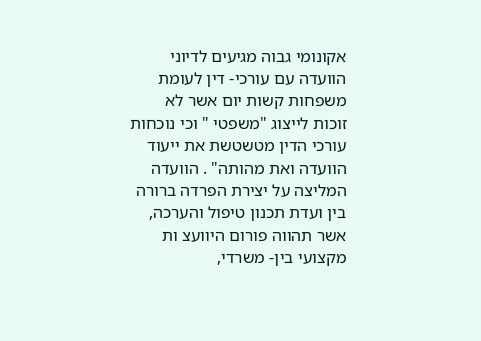אקונומי גבוה מגיעים לדיוני הוועדה עם עורכי- דין לעומת משפחות קשות יום אשר לא זוכות לייצוג "משפטי " וכי נוכחות עורכי הדין מטשטשת את ייעוד הוועדה ואת מהותה" . הוועדה המליצה על יצירת הפרדה ברורה בין ועדת תכנון טיפול והערכה, אשר תהווה פורום היוועצ ות מקצועי בין- משרדי,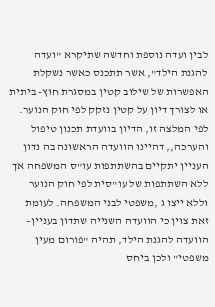לבין ועדה נוספת וחדשה שתיקרא "ועדה להגנת הילד", אשר תתכנס כאשר נשקלת האפשרות של שילוב קטין במסגרת חוץ- ביתית או לצורך דיון על קטין נזקק לפי חוק הנוער. לפי המלצה זו, הדיון בוועדת תכנון טיפול והערכה,, דהיינו הוועדה הראשונה בה נדון העניין יתקיים בהשתתפות עו"ס המשפחה אך ללא השתתפות של עו"סית לפי חוק הנוער וללא ייצו ג ,משפטי לבני המשפחה. לעומת זאת צוין כי הוועדה השנייה שתדון בעניין– הוועדה להגנת הילד, תהיה "פורום מעין משפטי" ולכן ביחס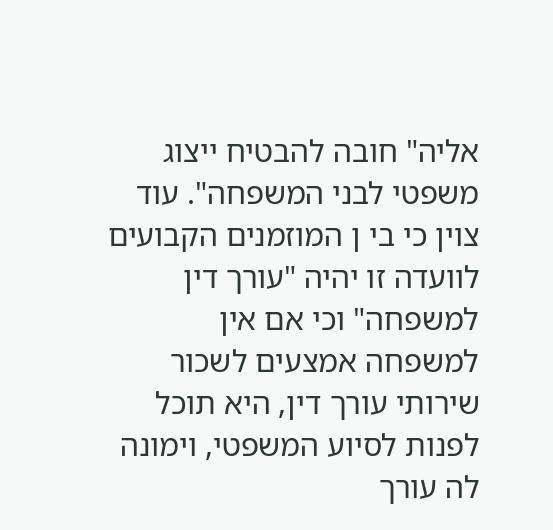אליה" חובה להבטיח ייצוג משפטי לבני המשפחה". עוד צוין כי בי ן המוזמנים הקבועים לוועדה זו יהיה "עורך דין למשפחה" וכי אם אין למשפחה אמצעים לשכור שירותי עורך דין, היא תוכל לפנות לסיוע המשפטי, וימונה לה עורך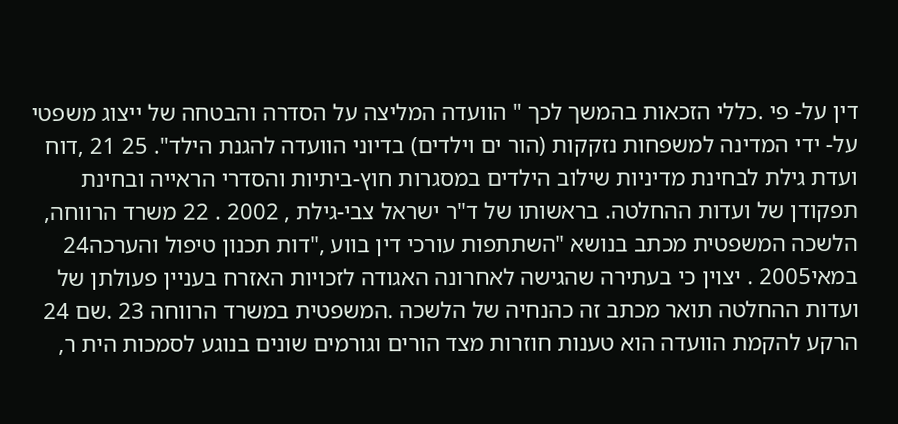דין על- פי .כללי הזכאות בהמשך לכך " הוועדה המליצה על הסדרה והבטחה של ייצוג משפטי על- ידי המדינה למשפחות נזקקות (הור ים וילדים) בדיוני הוועדה להגנת הילד". 25 21 ,דוח ועדת גילת לבחינת מדיניות שילוב הילדים במסגרות חוץ-ביתיות והסדרי הראייה ובחינת תפקודן של ועדות ההחלטה. בראשותו של ד"ר ישראל צבי-גילת , 2002 . 22 משרד הרווחה, הלשכה המשפטית מכתב בנושא "השתתפות עורכי דין בווע ,"דות תכנון טיפול והערכה24 במאי2005 . יצוין כי בעתירה שהגישה לאחרונה האגודה לזכויות האזרח בעניין פעולתן של ועדות ההחלטה תואר מכתב זה כהנחיה של הלשכה .המשפטית במשרד הרווחה 23 .שם 24 הרקע להקמת הוועדה הוא טענות חוזרות מצד הורים וגורמים שונים בנוגע לסמכות הית ר,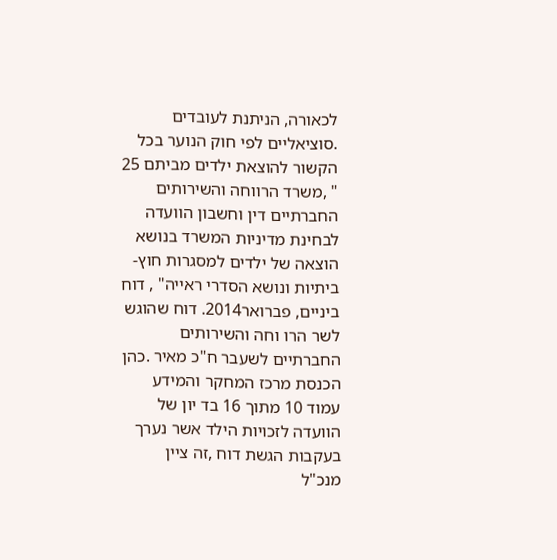לכאורה, הניתנת לעובדים .סוציאליים לפי חוק הנוער בכל הקשור להוצאת ילדים מביתם 25 " ,משרד הרווחה והשירותים החברתיים דין וחשבון הוועדה לבחינת מדיניות המשרד בנושא הוצאה של ילדים למסגרות חוץ- ביתיות ונושא הסדרי ראייה" , דוח ביניים, פברואר2014. דוח שהוגש לשר הרו וחה והשירותים החברתיים לשעבר ח"כ מאיר .כהן הכנסת מרכז המחקר והמידע עמוד 10 מתוך 16 בד יון של הוועדה לזכויות הילד אשר נערך בעקבות הגשת דוח ,זה ציין מנכ"ל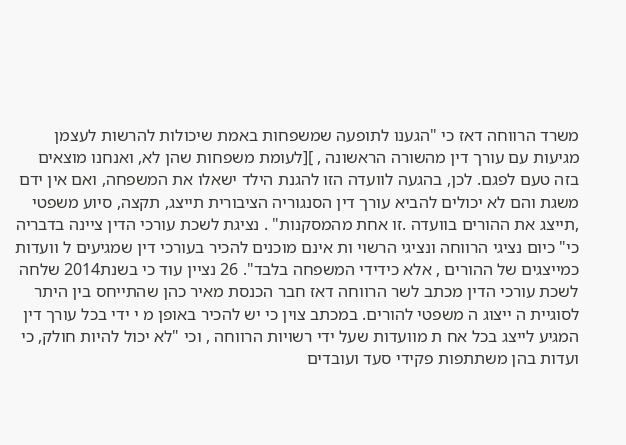משרד הרווחה דאז כי "הגענו לתופעה שמשפחות באמת שיכולות להרשות לעצמן מגיעות עם עורך דין מהשורה הראשונה , ][לעומת משפחות שהן לא, ואנחנו מוצאים בזה טעם לפגם. לכן, בהגעה לוועדה הזו להגנת הילד ישאלו את המשפחה, ואם אין ידם משגת והם לא יכולים להביא עורך דין הסנגוריה הציבורית תייצג, תקצה, סיוע משפטי ,תייצג את ההורים בוועדה .זו אחת מהמסקנות" . נציגת לשכת עורכי הדין ציינה בדבריה כי" כיום נציגי הרווחה ונציגי הרשוי ות אינם מוכנים להכיר בעורכי דין שמגיעים ל וועדות כמייצגים של ההורים , אלא כידידי המשפחה בלבד". 26 נציין עוד כי בשנת2014 שלחה לשכת עורכי הדין מכתב לשר הרווחה דאז חבר הכנסת מאיר כהן שהתייחס בין היתר לסוגיית ה ייצוג ה משפטי להורים. במכתב צוין כי יש להכיר באופן מ י ידי בכל עורך דין המגיע לייצג בכל אח ת מוועדות שעל ידי רשויות הרווחה , וכי "לא יכול להיות חולק, כי ועדות בהן משתתפות פקידי סעד ועובדים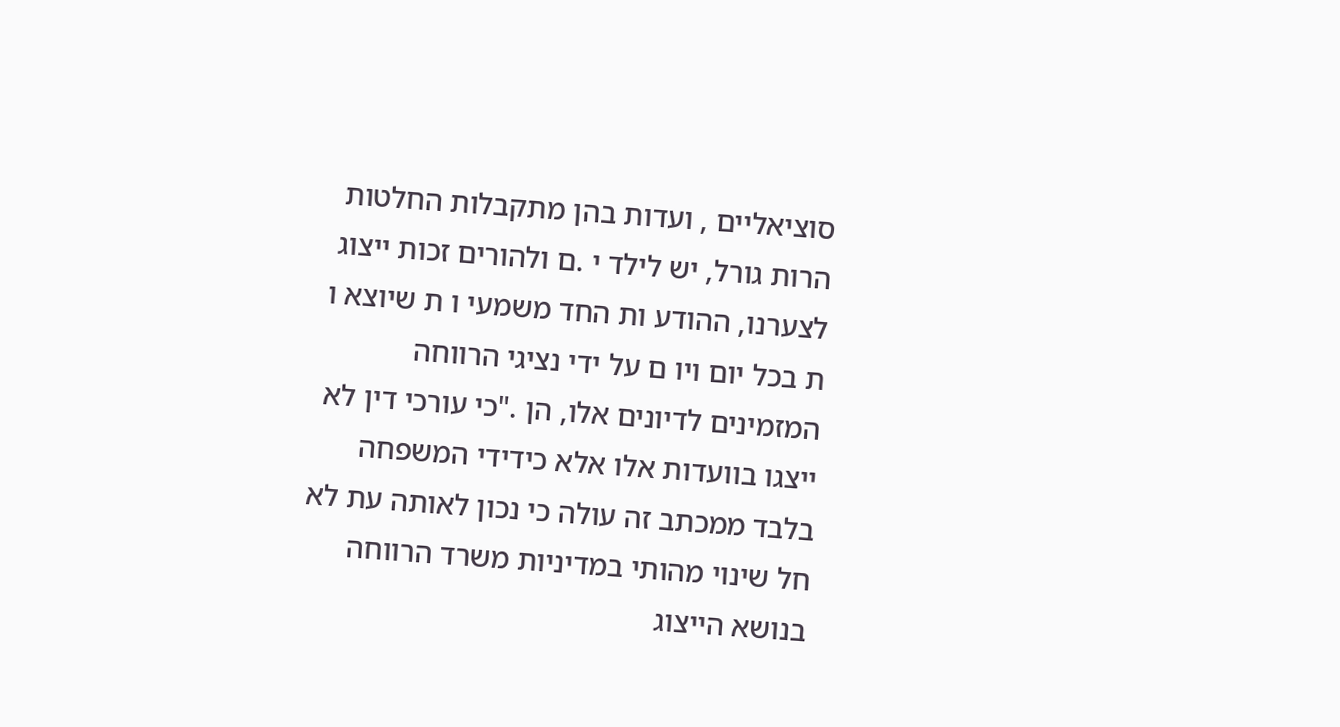סוציאליים , ועדות בהן מתקבלות החלטות הרות גורל, יש לילד י .ם ולהורים זכות ייצוג לצערנו, ההודע ות החד משמעי ו ת שיוצא ו ת בכל יום ויו ם על ידי נציגי הרווחה המזמינים לדיונים אלו, הן ."כי עורכי דין לא ייצגו בוועדות אלו אלא כידידי המשפחה בלבד ממכתב זה עולה כי נכון לאותה עת לא חל שינוי מהותי במדיניות משרד הרווחה בנושא הייצוג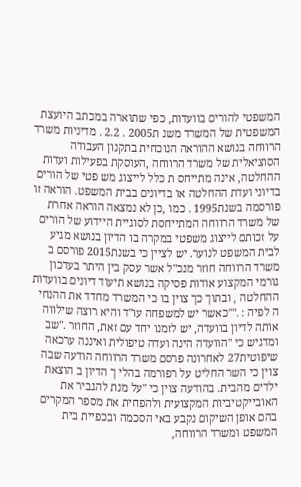המשפטי להורים בוועדות, כפי שתוארה במכתב היועצת המשפטית של המשרד משנ ת2005 . 2.2 . מדיניות משרד הרווחה בנושא ההוראה הנוכחית בתקנון העבודה הסוציאלית של משרד הרווחה ,העוסקת בפעילות ועדות ההחלטה, אינה מתייחס ת כלל לייצוג מש פטי של הורים בדיוני ועדת ההחלטה או בדיונים בבית המשפט. הוראה זו פורסמה בשנת1995 . כמו ,כן לא נמצאה הוראה אחרת של משרד הרווחה המתייחסת לסוגיית היידוע של הורים על זכותם לייצוג משפטי במקרה בו הדיון בנושא מגיע לבית המשפט לנוער. יש לציין כי בשנת2015 פורסם ב משרד הרווחה חוזר מנכ"ל אשר עסק בין היתר בעדכון גורמי המקצוע אודות פסיקה בנושא תיעוד דיונים בוועדות ההחלטה , ובתוך כך צוין בו כי המשרד מחדד את ההנחי ה לפיה : .""כאשר יש למשפחה עו"ד והיא רוצה שילווה אותה לדיון בוועדה, יש לזמנו יחד עם זאת, החוזר ."שב ומדגיש כי "הוועדה הינה ועדה טיפולית ואיננה ערכאה שיפוטית27 לאחרונה פרסם משרד הרווחה הודעה שבה צוין כי השר החליט על רפורמה בהלי ך הדיון ב הוצאת ילדים מהבית. בהודעה צוין כי "על מנת להגביר את האובייקטיביות המקצועית ולהפחית את מספר המקרים בהם אופן השיקום נקבע באי הסכמה ובכפיית בית המשפט ומשרד הרווחה,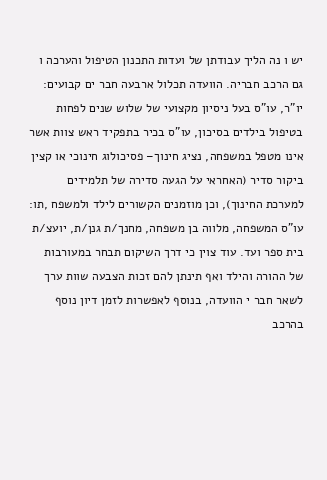יש ו נה הליך עבודתן של ועדות התכנון הטיפול והערכה ו גם הרכב חבריה. הוועדה תכלול ארבעה חבר ים קבועים: יו"ר, עו"ס בעל ניסיון מקצועי של שלוש שנים לפחות בטיפול בילדים בסיכון, עו"ס בכיר בתפקיד ראש צוות אשר אינו מטפל במשפחה, נציג חינוך– פסיכולוג חינוכי או קצין ביקור סדיר (האחראי על הגעה סדירה של תלמידים למערכת החינוך), וכן מוזמנים הקשורים לילד ולמשפח ,תו: עו"ס המשפחה, מלווה בן משפחה, מחנך/ת גנן/ת, יועצ/ת בית ספר ועד. עוד צוין כי דרך השיקום תבחר במעורבות של ההורה והילד ואף תינתן להם זכות הצבעה שוות ערך לשאר חבר י הוועדה, בנוסף לאפשרות לזמן דיון נוסף בהרכב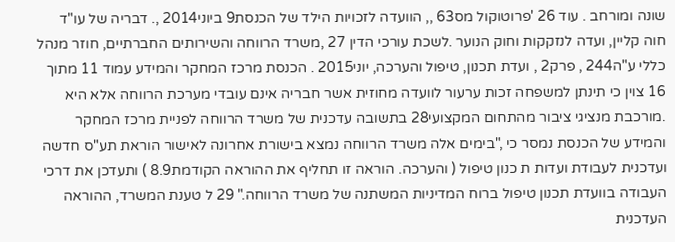שונה ומורחב . עוד 26 'פרוטוקול מס63 ,, הוועדה לזכויות הילד של הכנסת9 ביוני2014 ,. דבריה של עו"ד חוה קליין, ועדה לנזקקות וחוק הנוער .לשכת עורכי הדין 27 ,משרד הרווחה והשירותים החברתיים, חוזר מנהל כללי ע"ה244 , פרק2 , ועדת תכנון, טיפול והערכה, יוני2015 . הכנסת מרכז המחקר והמידע עמוד 11 מתוך 16 צוין כי תינתן למשפחה זכות ערעור לוועדה מחוזית אשר חבריה אינם עובדי מערכת הרווחה אלא היא .מורכבת מנציגי ציבור מהתחום המקצועי28 בתשובה עדכנית של משרד הרווחה לפניית מרכז המחקר והמידע של הכנסת נמסר כי ,"בימים אלה משרד הרווחה נמצא בישורת אחרונה לאישור הוראת תע"ס חדשה ועדכנית לעבודת ועדות ת כנון טיפול ( והערכה. הוראה זו תחליף את ההוראה הקודמת8.9 ) ותעדכן את דרכי העבודה בוועדת תכנון טיפול ברוח המדיניות המשתנה של משרד הרווחה." 29 ל טענת המשרד, ההוראה העדכנית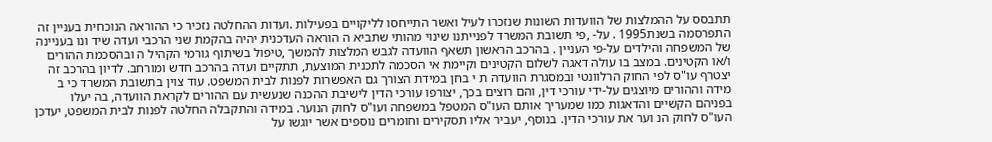תתבסס על ההמלצות של הוועדות השונות שנזכרו לעיל ואשר התייחסו לליקויים בפעילות .ועדות ההחלטה נזכיר כי ההוראה הנוכחית בעניין זה התפרסמה בשנת1995 . על- ,פי תשובת המשרד לפנייתנו שינוי מהותי שתביא ה הוראה העדכנית יהיה בהקמת שני הרכבי ועדה שיד ונו בעניינה של המשפחה והילדים על-פי העניין . בהרכב הראשון תשאף הוועדה לגבש המלצות להמשך ,טיפול בשיתוף גורמי הקהיל ה ובהסכמת ההורים ו/או הקטינים. במצב בו עולה דאגה לשלום הקטינים וקיימת אי הסכמה לתכנית המוצעת, תתקיים ועדה בהרכב חדש ומורחב. לדיון בהרכב זה יצטרף עו"ס לפי החוק הרלוונטי ובמסגרת הוועדה ת י בחן במידת הצורך גם האפשרות לפנות לבית המשפט. עוד צוין בתשובת המשרד כי ב מידה וההורים מיוצגים על-ידי עורכי דין, והם רוצים בכך, יצורפו עורכי הדין לישיבת ההכנה שנעשית עם ההורים לקראת הוועדה, בה יעלו בפניהם הקשיים והדאגות כמו שמעריך אותם העו"ס המטפל במשפחה ועו"ס לחוק הנוער. במידה והתקבלה החלטה לפנות לבית המשפט, יעדכן העו"ס לחוק הנ וער את עורכי הדין. בנוסף, יעביר אליו תסקירים וחומרים נוספים אשר יוגשו על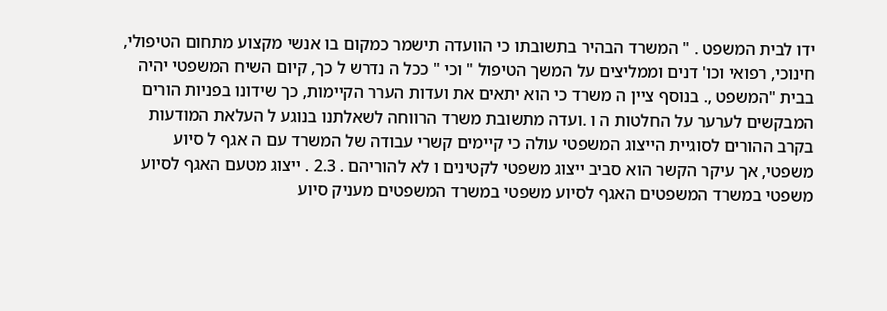ידו לבית המשפט . " המשרד הבהיר בתשובתו כי הוועדה תישמר כמקום בו אנשי מקצוע מתחום הטיפולי, חינוכי, רפואי וכו' דנים וממליצים על המשך הטיפול " וכי " ככל ה נדרש ל כך, קיום השיח המשפטי יהיה בבית "המשפט ,. בנוסף ציין ה משרד כי הוא יתאים את ועדות הערר הקיימות, כך שידונו בפניות הורים המבקשים לערער על החלטות ה ו .ועדה מתשובת משרד הרווחה לשאלתנו בנוגע ל העלאת המודעות בקרב ההורים לסוגיית הייצוג המשפטי עולה כי קיימים קשרי עבודה של המשרד עם ה אגף ל סיוע משפטי, אך עיקר הקשר הוא סביב ייצוג משפטי לקטינים ו לא להוריהם . 2.3 . ייצוג מטעם האגף לסיוע משפטי במשרד המשפטים האגף לסיוע משפטי במשרד המשפטים מעניק סיוע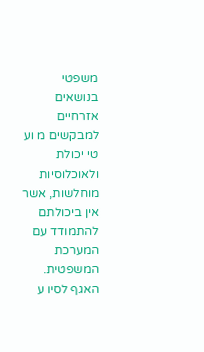משפטי בנושאים אזרחיים למבקשים מ וע טי יכולת ולאוכלוסיות מוחלשות, אשר אין ביכולתם להתמודד עם המערכת המשפטית. האגף לסיו ע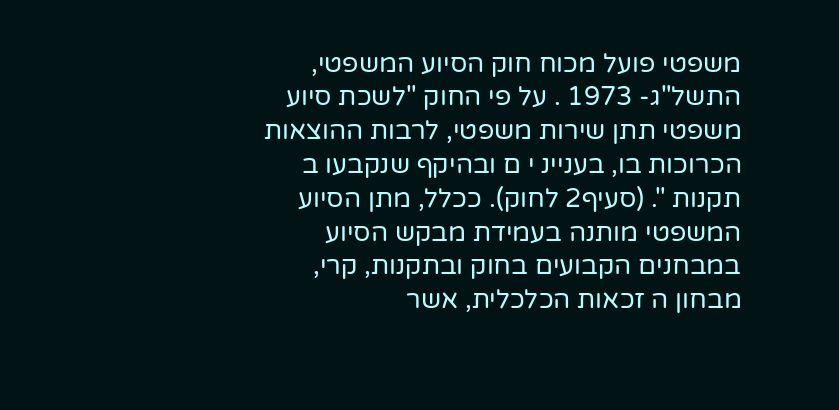משפטי פועל מכוח חוק הסיוע המשפטי, התשל"ג- 1973 . על פי החוק "לשכת סיוע משפטי תתן שירות משפטי, לרבות ההוצאות הכרוכות בו, בעניינ י ם ובהיקף שנקבעו ב תקנות ". (סעיף2 לחוק). ככלל, מתן הסיוע המשפטי מותנה בעמידת מבקש הסיוע במבחנים הקבועים בחוק ובתקנות, קרי, מבחון ה זכאות הכלכלית, אשר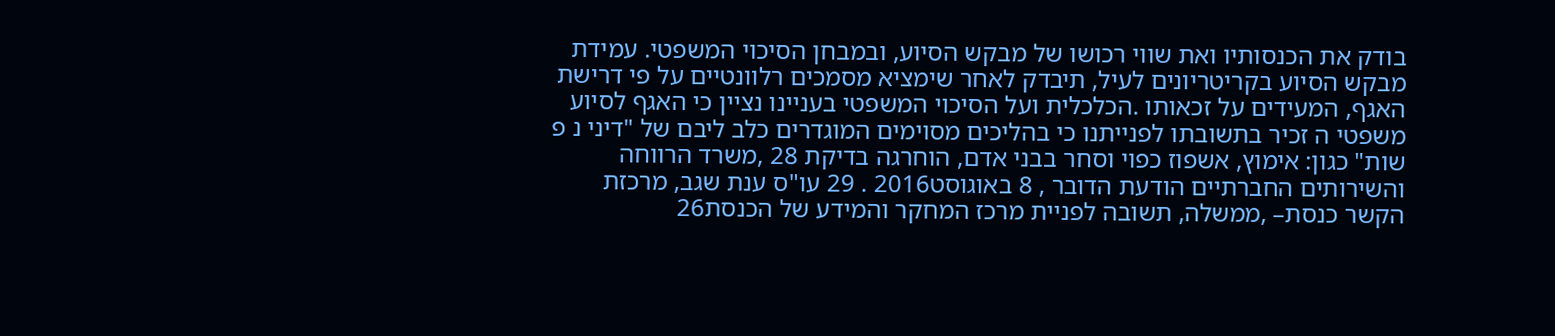בודק את הכנסותיו ואת שווי רכושו של מבקש הסיוע, ובמבחן הסיכוי המשפטי. עמידת מבקש הסיוע בקריטריונים לעיל, תיבדק לאחר שימציא מסמכים רלוונטיים על פי דרישת האגף, המעידים על זכאותו .הכלכלית ועל הסיכוי המשפטי בעניינו נציין כי האגף לסיוע משפטי ה זכיר בתשובתו לפנייתנו כי בהליכים מסוימים המוגדרים כלב ליבם של "דיני נ פ שות" כגון: אימוץ, אשפוז כפוי וסחר בבני אדם, הוחרגה בדיקת 28 ,משרד הרווחה והשירותים החברתיים הודעת הדובר , 8 באוגוסט2016 . 29 עו"ס ענת שגב, מרכזת הקשר כנסת– ,ממשלה, תשובה לפניית מרכז המחקר והמידע של הכנסת26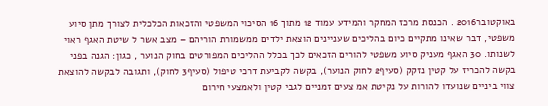באוקטובר2016 . הכנסת מרכז המחקר והמידע עמוד 12 מתוך 16 הסיכוי המשפטי והזכאות הכלכלית לצורך מתן סיוע משפטי, דבר שאינו מתקיים כיום בהליכים שעניינים הוצאת ילדים ממשמורת הוריהם – מצב אשר ל שיטת האגף ראוי לשנותו. 30 האגף מעניק סיוע משפטי להורים הזכאים לכך בכלל ההליכים המפורטים בחוק הנוער , כגון: הגנה בפני בקשה להכריז על קטין נזקק (סעיף2 לחוק הנוער), בקשה לקביעת דרכי טיפול (סעיף3 לחוק), ותגובה לבקשה להוצאת צווי ביניים שנועדו להורות על נקיטת אמ צעים זמניים לגבי קטין ולאמצעי חירום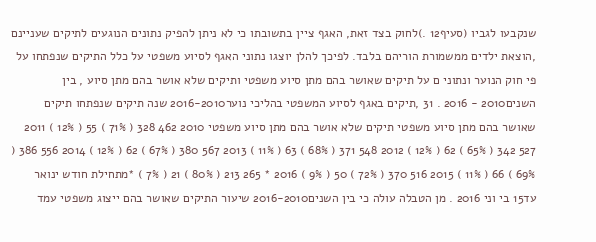שנקבעו לגביו (סעיף12 .)לחוק בצד זאת, האגף ציין בתשובתו כי לא ניתן להפיק נתונים הנוגעים לתיקים שעניינם ,הוצאת ילדים ממשמורת הוריהם בלבד. לפיכך להלן יוצגו נתוני האגף לסיוע משפטי על כלל התיקים שנפתחו על פי חוק הנוער ונתוני ם על תיקים שאושר בהם מתן סיוע משפטי ותיקים שלא אושר בהם מתן סיוע , בין השנים2010 - 2016 . 31 ,תיקים באגף לסיוע המשפטי בהליכי נוער2016-2010 שנה תיקים שנפתחו תיקים שאושר בהם מתן סיוע משפטי תיקים שלא אושר בהם מתן סיוע משפטי 2010 462 328 ( 71% ) 55 ( 12% ) 2011 527 342 ( 65% ) 62 ( 12% ) 2012 548 371 ( 68% ) 63 ( 11% ) 2013 567 380 ( 67% ) 62 ( 12% ) 2014 556 386 ( 69% ) 66 ( 11% ) 2015 516 370 ( 72% ) 50 ( 9% ) 2016 * 265 213 ( 80% ) 21 ( 7% ) *מתחילת חודש ינואר עד15 בי וני 2016 . מן הטבלה עולה כי בין השנים2016-2010 שיעור התיקים שאושר בהם ייצוג משפטי עמד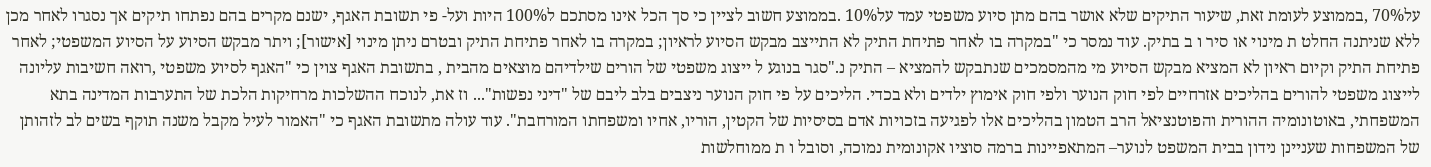על70% ,בממוצע לעומת זאת, שיעור התיקים שלא אושר בהם מתן סיוע משפטי עמד על10% .בממוצע חשוב לציין כי סך הכל אינו מסתכם ל100% היות ועל- פי תשובת האגף, ישנם מקרים בהם נפתחו תיקים אך נסגרו לאחר מכן ללא שניתנה החלט ת מינוי או סיר ו ב בתיק. עוד נמסר כי "במקרה בו לאחר פתיחת התיק לא התייצב מבקש הסיוע לראיון; במקרה בו לאחר פתיחת התיק ובטרם ניתן מינוי [אישור]; ויתר מבקש הסיוע על הסיוע המשפטי; לאחר פתיחת התיק וקיום ראיון לא המציא מבקש הסיוע מי מהמסמכים שנתבקש להמציא – התיק נ."סגר בנוגע ל ייצוג משפטי של הורים שילדיהם מוצאים מהבית , בתשובת האגף צוין כי "האגף לסיוע משפטי ,רואה חשיבות עליונה לייצוג משפטי להורים בהליכים אזרחיים לפי חוק הנוער ולפי חוק אימוץ ילדים ולא בכדי. הליכים על פי חוק הנוער ניצבים בלב ליבם של "דיני נפשות"... וז את, לנוכח ההשלכות מרחיקות הלכת של התערבות המדינה בתא המשפחתי, באוטונומיה ההורית והפוטנציאל הרב הטמון בהליכים אלו לפגיעה בזכויות אדם בסיסיות של הקטין, הוריו, אחיו ומשפחתו המורחבת". עוד עולה מתשובת האגף כי "האמור לעיל מקבל משנה תוקף בשים לב לזהותן של המשפחות שעניינן נידון בבית המשפט לנוער– המתאפיינות ברמה סוציו אקונומית נמוכה, וסובל ו ת ממוחלשות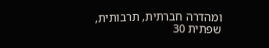ומהדרה חברתית, תרבותית, שפתית 30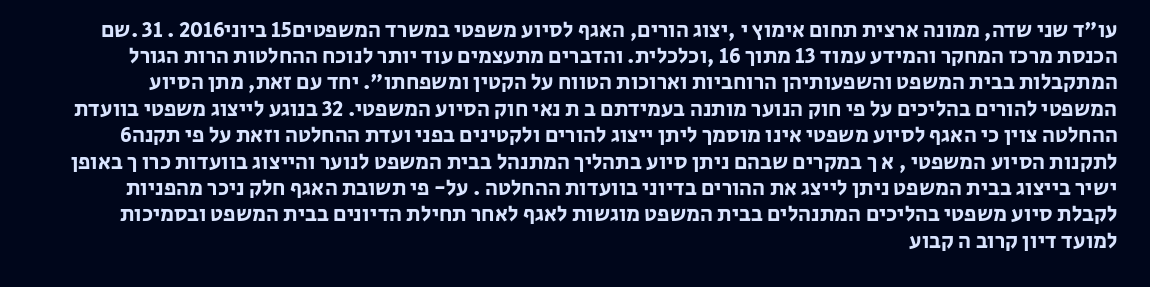עו"ד שני שדה, ממונה ארצית תחום אימוץ י ,יצוג הורים, האגף לסיוע משפטי במשרד המשפטים15 ביוני2016 . 31 .שם הכנסת מרכז המחקר והמידע עמוד 13 מתוך 16 ,וכלכלית. והדברים מתעצמים עוד יותר לנוכח ההחלטות הרות הגורל המתקבלות בבית המשפט והשפעותיהן הרוחביות וארוכות הטווח על הקטין ומשפחתו". יחד עם זאת, מתן הסיוע המשפטי להורים בהליכים על פי חוק הנוער מותנה בעמידתם ב ת נאי חוק הסיוע המשפטי. 32 בנוגע לייצוג משפטי בוועדת ההחלטה צוין כי האגף לסיוע משפטי אינו מוסמך ליתן ייצוג להורים ולקטינים בפני ועדת ההחלטה וזאת על פי תקנה6 לתקנות הסיוע המשפטי , א ך במקרים שבהם ניתן סיוע בתהליך המתנהל בבית המשפט לנוער והייצוג בוועדות כרו ך באופן ישיר בייצוג בבית המשפט ניתן לייצג את ההורים בדיוני בוועדות ההחלטה . על- פי תשובת האגף חלק ניכר מהפניות לקבלת סיוע משפטי בהליכים המתנהלים בבית המשפט מוגשות לאגף לאחר תחילת הדיונים בבית המשפט ובסמיכות למועד דיון קרוב ה קבוע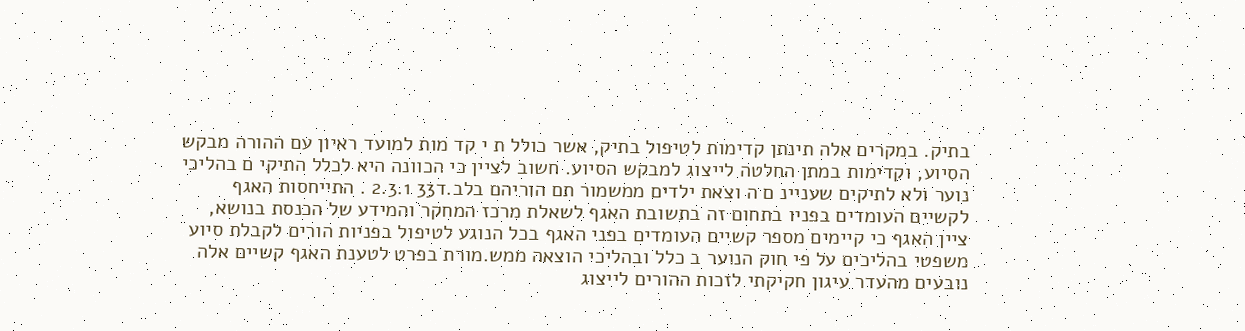בתיק. במקרים אלה תינתן קדימות לטיפול בתיק, אשר כולל ת י קד מות למועד ראיון עם ההורה מבקש הסיוע, וקדימות במתן החלטה לייצוג למבקש הסיוע. חשוב לציין כי הכוונה היא לכלל התיקי ם בהליכי נוער ולא לתיקים שעניינ ם ה וצאת ילדים ממשמור תם הוריהם בלב.ד33 2.3.1 . התייחסות האגף לקשיים העומדים בפניו בתחום זה בתשובת האגף לשאלת מרכז המחקר והמידע של הכנסת בנושא, ציין האגף כי קיימים מספר קשיים העומדים בפני האגף בכל הנוגע לטיפול בפניות הורים לקבלת סיוע משפטי בהליכים על פי חוק הנוער ב כלל ובהליכי הוצאה ממש.מורת בפרט לטענת האגף קשיים אלה נובעים מהעדר עיגון חקיקתי לזכות ההורים לייצוג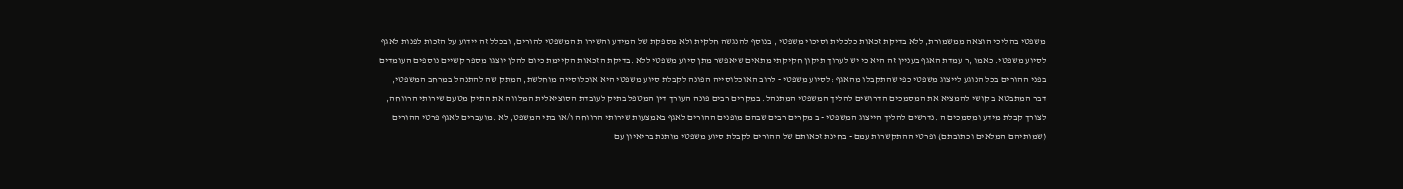משפטי בהליכי הוצאה ממשמורת, ללא בדיקת זכאות כלכלית וסיכוי משפטי , בנוסף להנגשה חלקית ולא מספקת של המידע והשירו ת המשפטי להורים, ובכלל זה יידוע על הזכות לפנות לאגף לסיוע משפטי. כאמו ,ר עמדת האגף בעניין זה היא כי יש לערוך תיקון חקיקתי מתאים שיאפשר מתן סיוע משפטי ללא .בדיקת הזכאות הקיימת כיום להלן יוצגו מספר קשיים נוספים העומדים בפני ההורים בכל הנוגע לייצוג משפטי כפי שהתקבלו מהאגף :לסיוע משפטי - לרוב האוכלוסייה הפונה לקבלת סיוע משפטי היא אוכלוסייה מוחלשת, המתק שה להתנהל במרחב המשפטי, דבר המתבטא ב קושי להמציא את המסמכים הדרושים להליך המשפטי המתנהל. במקרים רבים פונה העורך דין המטפל בתיק לעובדת הסוציאלית המלווה את התיק מטעם שירותי הרווחה, לצורך קבלת מידע ומסמכים ה .נדרשים להליך הייצוג המשפטי - ב מקרים רבים שבהם מופנים ההורים לאגף באמצעות שירותי הרווחה ו/או בתי המשפט, לא .מועברים לאגף פרטי ההורים (שמותיהם המלאים וכתובתם) ופרטי ההתקשרות עמם - בחינת זכאותם של ההורים לקבלת סיוע משפטי מותנת בריאיון עם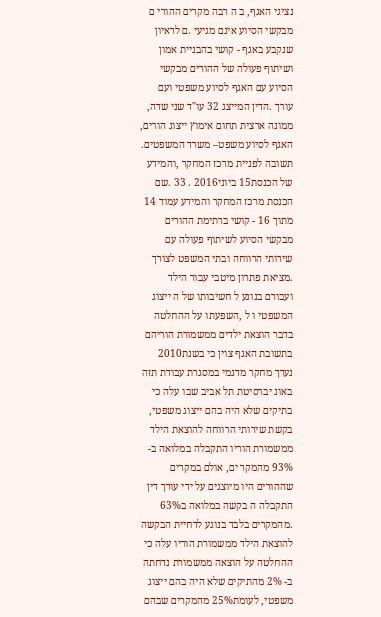נציגי האגף, ב ה רבה מקרים ההורי ם מבקשי הסיוע אינם מגיעי .ם לראיון שנקבע באגף - קושי בהבניית אמון ושיתוף פעולה של ההורים מבקשי הסיוע עם האגף לסיוע משפטי ועם עורך .הדין המייצג 32 עו"ד שני שדה, ממונה ארצית תחום אימוץ ייצוג הורים, האגף לסיוע משפט– משרד המשפטים. תשובה לפניית מרכז המחקר ,והמידע של הכנסת15 ביוני2016 . 33 .שם הכנסת מרכז המחקר והמידע עמוד 14 מתוך 16 - קושי ברתימת ההורים מבקשי הסיוע לשיתוף פעולה עם שירותי הרווחה ובתי המשפט לצורך .מציאת פתרון מיטבי עבור הילד ועבורם בנוגע ל חשיבותו של ה ייצוג המשפטי ו ל ,השפעתו על ההחלטה בדבר הוצאת ילדים ממשמורת הוריהם בתשובת האגף צוין כי בשנת2010 נערך מחקר מדגמי במסגרת עבודת תזה באונ יברסיטת תל אביב שבו עלה כי בתיקים שלא היה בהם ייצוג משפטי, בקשת שירותי הרווחה להוצאת הילד ממשמורת הוריו התקבלה במלואה ב- 93% מהמקר ים, אולם במקרים שההורים היו מיוצגים על ידי עורך דין התקבלה ה בקשה במלואה ב63% .מהמקרים בלבד בנוגע לדחיית הבקשה להוצאת הילד ממשמורת הוריו עלה כי ההחלטה על הוצאה ממשמורת נדחתה ב- 2% מהתיקים שלא היה בהם ייצוג משפטי, לעומת25% מהמקרים שבהם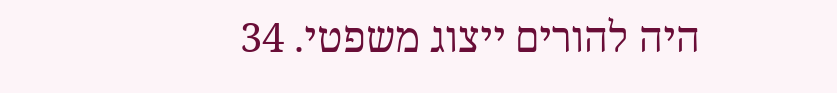היה להורים ייצוג משפטי. 34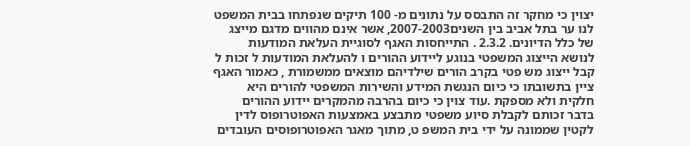יצוין כי מחקר זה התבסס על נתונים מ- 100 תיקים שנפתחו בבית המשפט לנו ער בתל אביב בין השנים2007-2003, אשר אינם מהווים מדגם מייצג של כלל הדיונים. 2.3.2 . התייחסות האגף לסוגיית העלאת המודעות לנושא הייצוג המשפטי בנוגע ליידוע ההורים ו להעלאת המודעות ל זכות ל קבל ייצוג מש פטי בקרב הורים שילדיהם מוצאים ממשמורת , כאמור האגף ציין בתשובתו כי כיום הנגשת המידע והשירות המשפטי להורים היא חלקית ולא מספקת .עוד צוין כי כיום בהרבה מהמקרים יידוע ההורים בדבר זכותם לקבלת סיוע משפטי מתבצע באמצעות האפוטרופוס לדין לקטין שממונה על ידי בית המשפ ט, מתוך מאגר האפוטרופוסים העובדים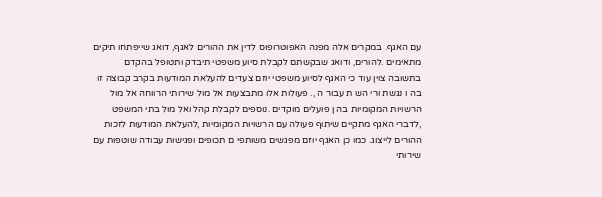עם האגף. במקרים אלה מפנה האפוטרופוס לדין את ההורים לאגף, דואג שייפתחו תיקים מתאימים .להורים, ודואג שבקשתם לקבלת סיוע משפטי תיבדק ותטופל בהקדם בתשובה צוין עוד כי האגף לסיוע משפטי יוזם צעדים להעלאת המודעות בקרב קבוצה זו בה ו נגשת ורי הש ת עבור ה ,. פעולות אלו מתבצעות אל מול שירותי הרווחה אל מול הרשויות המקומיות בה ן פועלים מוקדים .נוספים לקבלת קהל ואל מול בתי המשפט ,לדברי האגף מתקיים שיתוף פעולה עם הרשויות המקומיות ,להעלאת המודעות לזכות ההורים לייצוג. כמו כן האגף יוזם מפגשים משותפי ם תכופים ופגישות עבודה שוטפות עם שירותי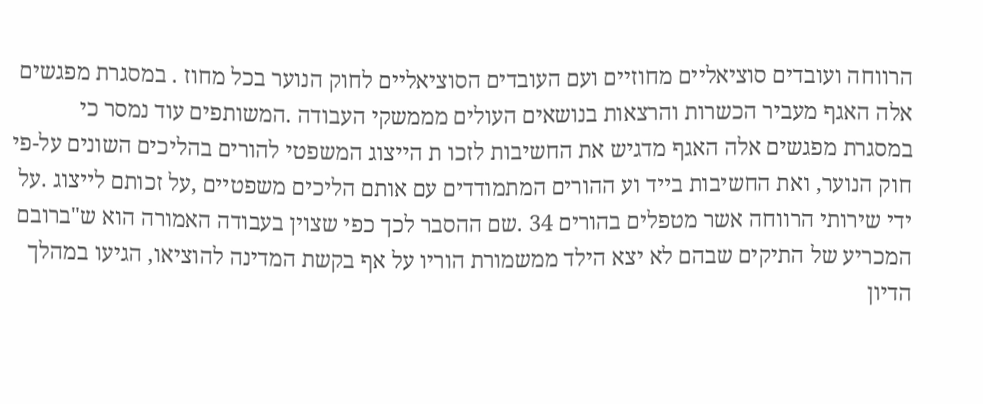הרווחה ועובדים סוציאליים מחוזיים ועם העובדים הסוציאליים לחוק הנוער בכל מחוז . במסגרת מפגשים אלה האגף מעביר הכשרות והרצאות בנושאים העולים מממשקי העבודה .המשותפים עוד נמסר כי במסגרת מפגשים אלה האגף מדגיש את החשיבות לזכו ת הייצוג המשפטי להורים בהליכים השונים על-פי חוק הנוער, ואת החשיבות בייד וע ההורים המתמודדים עם אותם הליכים משפטיים ,על זכותם לייצוג .על ידי שירותי הרווחה אשר מטפלים בהורים 34 .שם ההסבר לכך כפי שצוין בעבודה האמורה הוא ש"ברובם המכריע של התיקים שבהם לא יצא הילד ממשמורת הוריו על אף בקשת המדינה להוציאו, הגיעו במהלך הדיון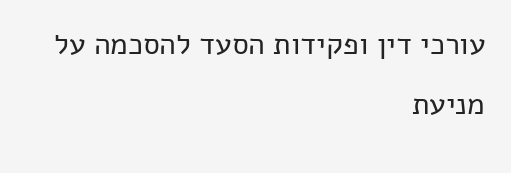עורכי דין ופקידות הסעד להסכמה על מניעת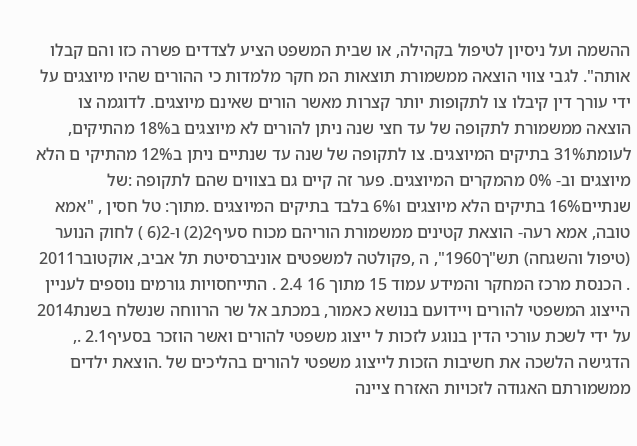ההשמה ועל ניסיון לטיפול בקהילה, או שבית המשפט הציע לצדדים פשרה כזו והם קבלו אותה". לגבי צווי הוצאה ממשמורת תוצאות המ חקר מלמדות כי ההורים שהיו מיוצגים על ידי עורך דין קיבלו צו לתקופות יותר קצרות מאשר הורים שאינם מיוצגים. לדוגמה צו הוצאה ממשמורת לתקופה של עד חצי שנה ניתן להורים לא מיוצגים ב18% מהתיקים, לעומת31% בתיקים המיוצגים. צו לתקופה של שנה עד שנתיים ניתן ב12% מהתיקי ם הלא מיוצגים וב- 0% מהמקרים המיוצגים. פער זה קיים גם בצווים שהם לתקופה :של שנתיים16% בתיקים הלא מיוצגים ו6% בלבד בתיקים המיוצגים .מתוך: טל חסין , "אמא טובה, אמא רעה- הוצאת קטינים ממשמורת הוריהם מכוח סעיף2(2) ו-2(6 ) לחוק הנוער (טיפול והשגחה) תש"ך1960", ה ,פקולטה למשפטים אוניברסיטת תל אביב, אוקטובר2011 . הכנסת מרכז המחקר והמידע עמוד 15 מתוך 16 2.4 . התייחסויות גורמים נוספים לעניין הייצוג המשפטי להורים ויידועם בנושא כאמור, במכתב אל שר הרווחה שנשלח בשנת2014 על ידי לשכת עורכי הדין בנוגע לזכות ל ייצוג משפטי להורים ואשר הוזכר בסעיף2.1 ., הדגישה הלשכה את חשיבות הזכות לייצוג משפטי להורים בהליכים של .הוצאת ילדים ממשמורתם האגודה לזכויות האזרח ציינה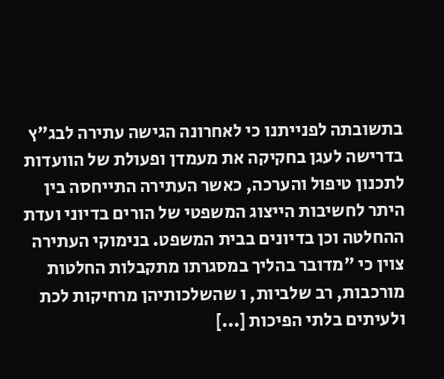בתשובתה לפנייתנו כי לאחרונה הגישה עתירה לבג"ץ בדרישה לעגן בחקיקה את מעמדן ופעולת של הוועדות לתכנון טיפול והערכה, כאשר העתירה התייחסה בין היתר לחשיבות הייצוג המשפטי של הורים בדיוני ועדת ההחלטה וכן בדיונים בבית המשפט. בנימוקי העתירה צוין כי "מדובר בהליך במסגרתו מתקבלות החלטות מורכבות, רב שלביות, ו שהשלכותיהן מרחיקות לכת ולעיתים בלתי הפיכות [...]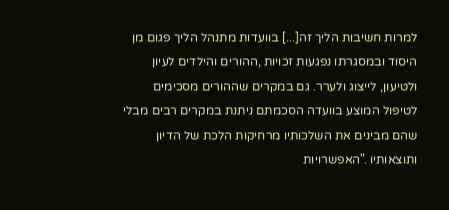למרות חשיבות הליך זה[...] בוועדות מתנהל הליך פגום מן היסוד ובמסגרתו נפגעות זכויות ,ההורים והילדים לעיון ולטיעון, לייצוג ולערר. גם במקרים שההורים מסכימים לטיפול המוצע בוועדה הסכמתם ניתנת במקרים רבים מבלי שהם מבינים את השלכותיו מרחיקות הלכת של הדיון ותוצאותיו ."האפשרויות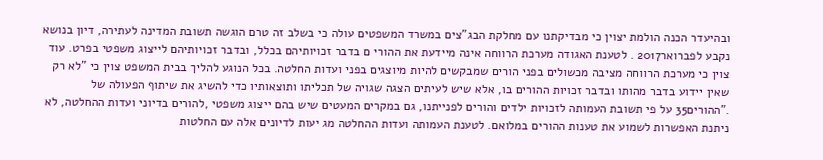ובהיעדר הכנה הולמת יצוין כי מבדיקתנו עם מחלקת הבג"צים במשרד המשפטים עולה כי בשלב זה טרם הוגשה תשובת המדינה לעתירה, דיון בנושא נקבע לפברואר2017 . לטענת האגודה מערכת הרווחה אינה מיידעת את ההורי ם בדבר זכויותיהם בכלל, ובדבר זכויותיהם לייצוג משפטי בפרט. עוד צוין כי מערכת הרווחה מציבה מכשולים בפני הורים שמבקשים להיות מיוצגים בפני ועדות החלטה. בכל הנוגע להליך בבית המשפט צוין כי "לא רק שאין יידוע בדבר מהותו ובדבר זכויות ההורים בו, אלא שיש לעיתים הצגה שגויה של תכליתו ותוצאותיו כדי להשיג את שיתוף הפעולה של ."ההורים35 על פי תשובת העמותה לזכויות ילדים והורים לפנייתנו, גם במקרים המעטים שיש בהם ייצוג משפטי ,להורים בדיוני ועדות ההחלטה, לא ניתנת האפשרות לשמוע את טענות ההורים במלואם. לטענת העמותה ועדות ההחלטה מג יעות לדיונים אלה עם החלטות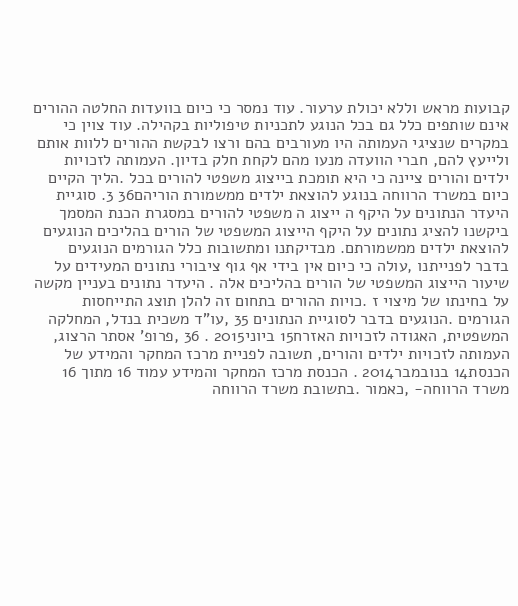קבועות מראש וללא יכולת ערעור. עוד נמסר כי כיום בוועדות החלטה ההורים אינם שותפים כלל גם בכל הנוגע לתכניות טיפוליות בקהילה. עוד צוין כי במקרים שנציגי העמותה היו מעורבים בהם ורצו לבקשת ההורים ללוות אותם ולייעץ להם, חברי הוועדה מנעו מהם לקחת חלק בדיון. העמותה לזכויות ילדים והורים ציינה כי היא תומכת בייצוג משפטי להורים בכל .הליך הקיים כיום במשרד הרווחה בנוגע להוצאת ילדים ממשמורת הוריהם36 3. סוגיית היעדר הנתונים על היקף ה ייצוג ה משפטי להורים במסגרת הכנת המסמך ביקשנו להציג נתונים על היקף הייצוג המשפטי של הורים בהליכים הנוגעים להוצאת ילדים ממשמורתם. מבדיקתנו ומתשובות כלל הגורמים הנוגעים בדבר לפנייתנו ,עולה כי כיום אין בידי אף גוף ציבורי נתונים המעידים על שיעור הייצוג המשפטי של הורים בהליכים אלה . היעדר נתונים בעניין מקשה על בחינתו של מיצוי ז .כויות ההורים בתחום זה להלן תוצג התייחסות הגורמים .הנוגעים בדבר לסוגיית הנתונים 35 ,עו"ד משכית בנדל, המחלקה המשפטית, האגודה לזכויות האזרח15 ביוני2015 . 36 ,פרופ' אסתר הרצוג, העמותה לזכויות ילדים והורים, תשובה לפניית מרכז המחקר והמידע של הכנסת14 בנובמבר2014 . הכנסת מרכז המחקר והמידע עמוד 16 מתוך 16 משרד הרווחה- ,כאמור .בתשובת משרד הרווחה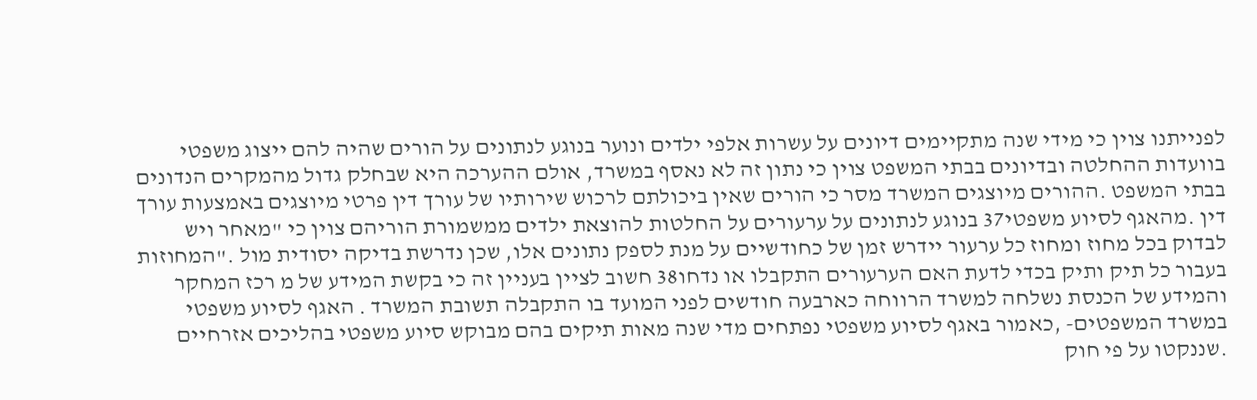לפנייתנו צוין כי מידי שנה מתקיימים דיונים על עשרות אלפי ילדים ונוער בנוגע לנתונים על הורים שהיה להם ייצוג משפטי בוועדות ההחלטה ובדיונים בבתי המשפט צוין כי נתון זה לא נאסף במשרד, אולם ההערכה היא שבחלק גדול מהמקרים הנדונים בבתי המשפט .ההורים מיוצגים המשרד מסר כי הורים שאין ביכולתם לרכוש שירותיו של עורך דין פרטי מיוצגים באמצעות עורך דין .מהאגף לסיוע משפטי37 בנוגע לנתונים על ערעורים על החלטות להוצאת ילדים ממשמורת הוריהם צוין כי "מאחר ויש לבדוק בכל מחוז ומחוז כל ערעור יידרש זמן של כחודשיים על מנת לספק נתונים אלו, שכן נדרשת בדיקה יסודית מול ."המחוזות בעבור כל תיק ותיק בכדי לדעת האם הערעורים התקבלו או נדחו38 חשוב לציין בעניין זה כי בקשת המידע של מ רכז המחקר והמידע של הכנסת נשלחה למשרד הרווחה כארבעה חודשים לפני המועד בו התקבלה תשובת המשרד . האגף לסיוע משפטי במשרד המשפטים- ,כאמור באגף לסיוע משפטי נפתחים מדי שנה מאות תיקים בהם מבוקש סיוע משפטי בהליכים אזרחיים .שננקטו על פי חוק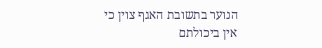הנוער בתשובת האגף צוין כי אין ביכולתם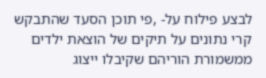לבצע פילוח על- ,פי תוכן הסעד שהתבקש קרי נתונים על תיקים של הוצאת ילדים ממשמורת הוריהם שקיבלו ייצוג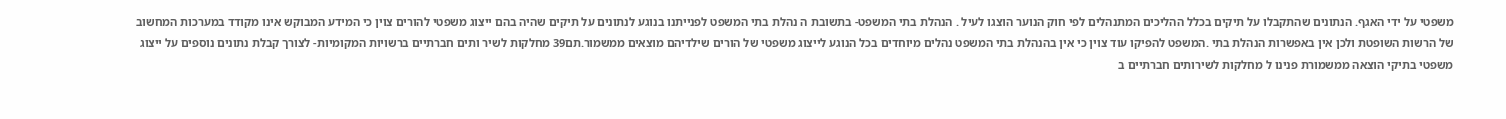משפטי על ידי האגף. הנתונים שהתקבלו על תיקים בכלל ההליכים המתנהלים לפי חוק הנוער הוצגו לעיל . הנהלת בתי המשפט- בתשובת ה נהלת בתי המשפט לפנייתנו בנוגע לנתונים על תיקים שהיה בהם ייצוג משפטי להורים צוין כי המידע המבוקש אינו מקודד במערכות המחשוב של הרשות השופטת ולכן אין באפשרות הנהלת בתי .המשפט להפיקו עוד צוין כי אין בהנהלת בתי המשפט נהלים מיוחדים בכל הנוגע לייצוג משפטי של הורים שילדיהם מוצאים ממשמור.תם39 מחלקות לשיר ותים חברתיים ברשויות המקומיות- לצורך קבלת נתונים נוספים על ייצוג משפטי בתיקי הוצאה ממשמורת פנינו ל מחלקות לשירותים חברתיים ב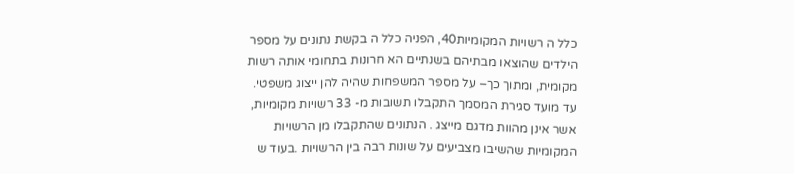כלל ה רשויות המקומיות40, הפניה כלל ה בקשת נתונים על מספר הילדים שהוצאו מבתיהם בשנתיים הא חרונות בתחומי אותה רשות מקומית, ומתוך כך– על מספר המשפחות שהיה להן ייצוג משפטי. עד מועד סגירת המסמך התקבלו תשובות מ- 33 רשויות מקומיות, אשר אינן מהוות מדגם מייצג . הנתונים שהתקבלו מן הרשויות המקומיות שהשיבו מצביעים על שונות רבה בין הרשויות .בעוד ש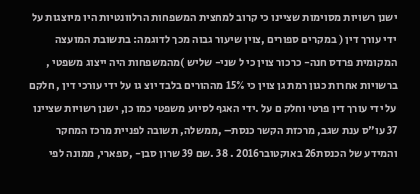ישנן רשויות מסוימות שציינו כי קרוב למחצית המשפחות הרלוונטיות היו מיוצגות על ידי עורך דין ( במקרים ספורים ,צוין שיעור גבוה מכך לדוגמה: בתשובת המועצה המקומית פרדס חנה- כרכור צוין כי ל שני- שליש )מהמשפחות היה ייצוג משפטי , ברשויות אחרות כגון רמת גן צוין כי 15% מההורים בלבד יוצ גו על ידי עורכי דין , חלקם על ידי עורך דין פרטי וחלק ם על .ידי האגף לסיוע משפטי כמו כן, ישנן רשויות שציינו 37 עו"ס ענת שגב, מרכזת הקשר כנסת– ,ממשלה, תשובה לפניית מרכז המחקר והמידע של הכנסת26 באוקטובר2016 . 38 .שם 39 שרון סבן- ,ספארי, ממונה לפי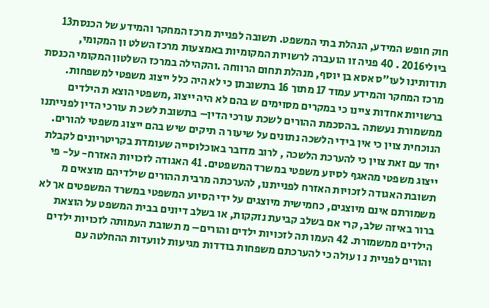חוק חופש המידע, הנהלת בתי המשפט. תשובה לפניית מרכז המחקר והמידע של הכנסת13 ביולי2016 . 40 פניה זו הועברה לרשויות המקומיות באמצעות מרכז השלט ון המקומי, תודותינו לעו"ס אסא בן יוסף, מנהלת תחום הרווחה .והקהילה במרכז השלטון המקומי הכנסת מרכז המחקר והמידע עמוד 17 מתוך 16 בתשובתן כי לא היה כלל ייצוג משפטי למשפחות. ברשויות אחדות ציינו כי במקרים מסוימים ש בהם לא היה ייצוג ,משפטי הוצא ת הילדים ממשמורת נעשתה .בהסכמת ההורים לשכת עורכי הדין– בתשובת לשכ ת עורכי הדין לפנייתנו הנוכחית צוין כי אין בידי הלשכה נתונים על שיעור ה תיקים שיש בהם ייצוג משפטי להורים. יחד עם זאת צוין כי להערכת הלשכה , לרוב מדובר באוכלוסייה שעומדת בקריטריונים לקבלת ייצוג משפטי מהאגף לסיוע משפטי במשרד המשפטים. 41 האגודה לזכויות האזרח- על- פי תשובת האגודה לזכויות האזרח לפנייתנו, להערכתה מרבית ההורים שילדיהם מוצאים מ משמורתם אינם מיוצגים, כחמישית מיוצגים על ידי הסיוע המשפטי במשרד המשפטים אך לא ברור באיזה שלב, קרי אם בשלב קביעת נזקקות, או בשלב דיונים בבית המשפט על הוצאת הילדים ממשמורת. 42 העמו תה לזכויות ילדים והורים– מ תשובת העמותה לזכויות ילדים והורים לפניית נ ו עולה כי להערכתם משפחות בודדות מגיעות לוועדות ההחלטה עם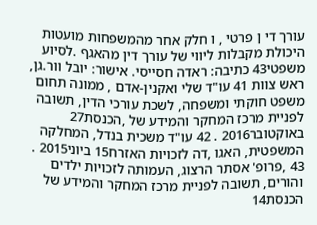עורך די ן פרטי , ו חלק אחר מהמשפחות מועטות היכולת מקבלות ליווי של עורך דין מהאגף .לסיוע משפטי43 כתיבה: ראדה חסייסי. אישור: יובל וור.גן, ראש צוות 41 עו"ד שלי ואקנין-אדם , ממונה תחום משפט חוקתי ומשפחה, לשכת עורכי הדין, תשובה לפניית מרכז המחקר והמידע של ,הכנסת27 באוקטובר2016 . 42 עו"ד משכית בנדל, המחלקה המשפטית, האגו ,דה לזכויות האזרח15 ביוני2015 . 43 ,פרופ' אסתר הרצוג, העמותה לזכויות ילדים והורים, תשובה לפניית מרכז המחקר והמידע של הכנסת14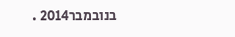בנובמבר2014 .